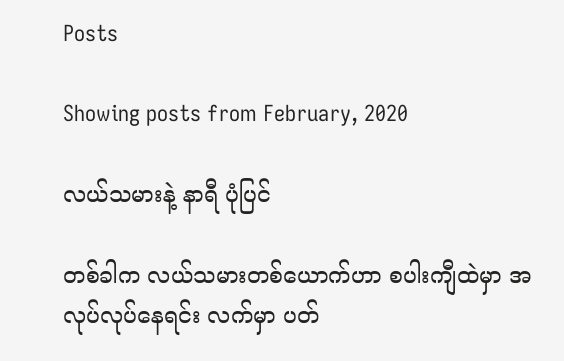Posts

Showing posts from February, 2020

လယ်သမားနဲ့ နာရီ ပုံပြင်

တစ်ခါက လယ်သမားတစ်ယောက်ဟာ စပါးကျီထဲမှာ အလုပ်လုပ်နေရင်း လက်မှာ ပတ်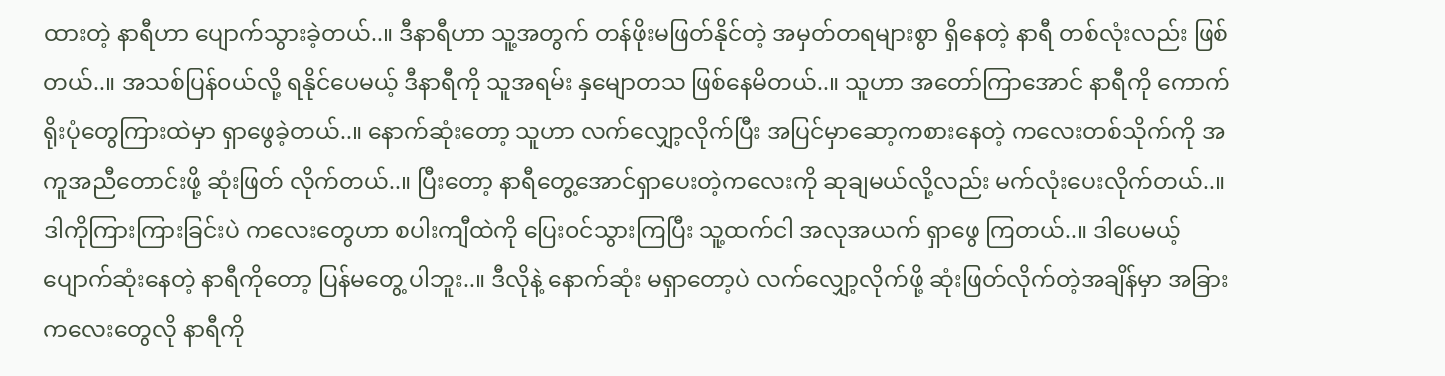ထားတဲ့ နာရီဟာ ပျောက်သွားခဲ့တယ်..။ ဒီနာရီဟာ သူ့အတွက် တန်ဖိုးမဖြတ်နိုင်တဲ့ အမှတ်တရများစွာ ရှိနေတဲ့ နာရီ တစ်လုံးလည်း ဖြစ်တယ်..။ အသစ်ပြန်၀ယ်လို့ ရနိုင်ပေမယ့် ဒီနာရီကို သူအရမ်း နှမျောတသ ဖြစ်နေမိတယ်..။ သူဟာ အတော်ကြာအောင် နာရီကို ကောက်ရိုးပုံတွေကြားထဲမှာ ရှာဖွေခဲ့တယ်..။ နောက်ဆုံးတော့ သူဟာ လက်လျှော့လိုက်ပြီး အပြင်မှာဆော့ကစားနေတဲ့ ကလေးတစ်သိုက်ကို အကူအညီတောင်းဖို့ ဆုံးဖြတ် လိုက်တယ်..။ ပြီးတော့ နာရီတွေ့အောင်ရှာပေးတဲ့ကလေးကို ဆုချမယ်လို့လည်း မက်လုံးပေးလိုက်တယ်..။ ဒါကိုကြားကြားခြင်းပဲ ကလေးတွေဟာ စပါးကျီထဲကို ပြေး၀င်သွားကြပြီး သူ့ထက်ငါ အလုအယက် ရှာဖွေ ကြတယ်..။ ဒါပေမယ့် ပျောက်ဆုံးနေတဲ့ နာရီကိုတော့ ပြန်မတွေ့ ပါဘူး..။ ဒီလိုနဲ့ နောက်ဆုံး မရှာတော့ပဲ လက်လျှော့လိုက်ဖို့ ဆုံးဖြတ်လိုက်တဲ့အချိန်မှာ အခြားကလေးတွေလို နာရီကို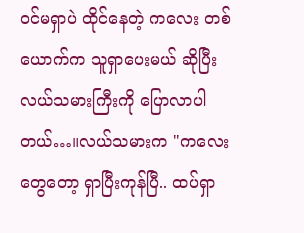၀င်မရှာပဲ ထိုင်နေတဲ့ ကလေး တစ်ယောက်က သူရှာပေးမယ် ဆိုပြီး လယ်သမားကြီးကို ပြောလာပါတယ်…။လယ်သမားက "ကလေးတွေတော့ ရှာပြီးကုန်ပြီ.. ထပ်ရှာ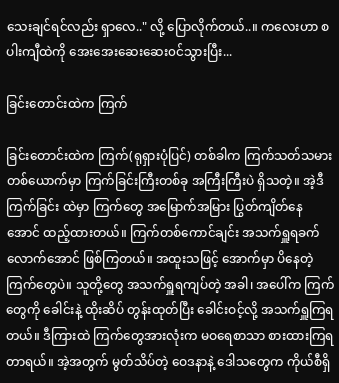သေးချင်ရင်လည်း ရှာလေ.." လို့ ပြောလိုက်တယ်..။ ကလေးဟာ စပါးကျီထဲကို အေးအေးဆေးဆေး၀င်သွားပြီး...

ခြင်းတောင်းထဲက ကြက်

ခြင်းတောင်းထဲက ကြက်(ရုရှားပုံပြင်) တစ်ခါက ကြက်သတ်သမား တစ်ယောက်မှာ ကြက်ခြင်းကြီးတစ်ခု အကြီးကြီးပဲ ရှိသတဲ့။ အဲ့ဒီ ကြက်ခြင်း ထဲမှာ ကြက်တွေ အမြောက်အမြား ပြွတ်ကျိတ်နေအောင် ထည့်ထားတယ်။ ကြက်တစ်ကောင်ချင်း အသက်ရှူရခက်လောက်အောင် ဖြစ်ကြတယ်။ အထူးသဖြင့် အောက်မှာ ပိနေတဲ့ ကြက်တွေပဲ။ သူတို့တွေ အသက်ရှူရကျပ်တဲ့ အခါ၊ အပေါ်က ကြက်တွေကို ခေါင်းနဲ့ ထိုးဆိပ် တွန်းထုတ်ပြီး ခေါင်းဝင့်လို့ အသက်ရှူကြရတယ်။ ဒီကြားထဲ ကြက်တွေအားလုံးက မဝရေစာသာ စားထားကြရတာရယ်။ အဲ့အတွက် မွတ်သိပ်တဲ့ ဝေဒနာနဲ့ ဒေါသတွေက ကိုယ်စီရှိ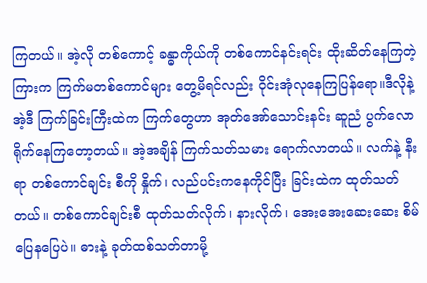ကြတယ်။ အဲ့လို တစ်ကောင့် ခန္ဓာကိုယ်ကို တစ်ကောင်နင်းရင်း ထိုးဆိတ်နေကြတဲ့ ကြားက ကြက်မတစ်ကောင်များ တွေ့မိရင်လည်း ဝိုင်းအုံလုနေကြပြန်ရော။ဒီလိုနဲ့ အဲ့ဒီ ကြက်ခြင်းကြီးထဲက ကြက်တွေဟာ အုတ်အော်သောင်းနင်း ဆူညံ ပွက်လော ရိုက်နေကြတော့တယ်။ အဲ့အချိန် ကြက်သတ်သမား ရောက်လာတယ်။ လက်နဲ့ နီးရာ တစ်ကောင်ချင်း စီကို နှိုက်၊ လည်ပင်းကနေကိုင်ပြီး ခြင်းထဲက ထုတ်သတ်တယ်။ တစ်ကောင်ချင်းစီ ထုတ်သတ်လိုက်၊ နားလိုက်၊ အေးအေးဆေးဆေး စိမ်ပြေနပြေပဲ။ ဓားနဲ့ ခုတ်ထစ်သတ်တာမို့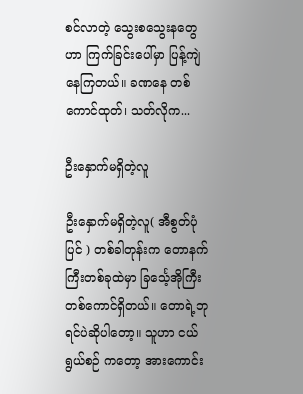စင်လာတဲ့ သွေးစသွေးနတွေဟာ ကြက်ခြင်းပေါ်မှာ ပြန့်ကျဲနေကြတယ်။ ခဏနေ တစ်ကောင်ထုတ်၊ သတ်လိုက...

ဦးနှောက်မရှိတဲ့လူ

ဦးနှောက်မရှိတဲ့လူ( အီစွတ်ပုံပြင် ) တစ်ခါတုန်းက တောနက်ကြီးတစ်ခုထဲမှာ ခြင်္သေ့အိုကြီး တစ်ကောင်ရှိတယ်။ တောရဲ့ဘုရင်ပဲဆိုပါတော့။ သူဟာ ငယ်ရွယ်စဉ် ကတော့ အားကောင်း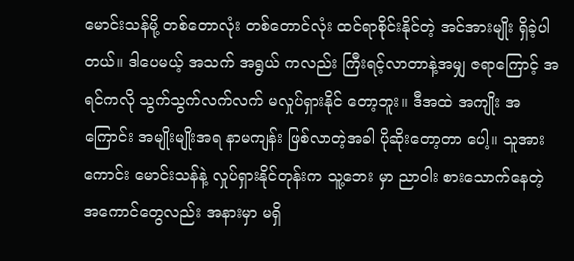မောင်းသန်မို့ တစ်တောလုံး တစ်တောင်လုံး ထင်ရာစိုင်းနိုင်တဲ့ အင်အားမျိုး ရှိခဲ့ပါတယ်။ ဒါပေမယ့် အသက် အရွယ် ကလည်း ကြီးရင့်လာတာနဲ့အမျှ ဇရာကြောင့် အရင်ကလို သွက်သွက်လက်လက် မလှုပ်ရှားနိုင် တော့ဘူး။ ဒီအထဲ အကျိုး အကြောင်း အမျိုးမျိုးအရ နာမကျန်း ဖြစ်လာတဲ့အခါ ပိုဆိုးတော့တာ ပေါ့။ သူအားကောင်း မောင်းသန်နဲ့ လှုပ်ရှားနိုင်တုန်းက သူ့ဘေး မှာ ညာဝါး စားသောက်နေတဲ့ အကောင်တွေလည်း အနားမှာ မရှိ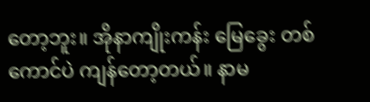တော့ဘူး။ အိုနာကျိုးကန်း မြေခွေး တစ်ကောင်ပဲ ကျန်တော့တယ်။ နာမ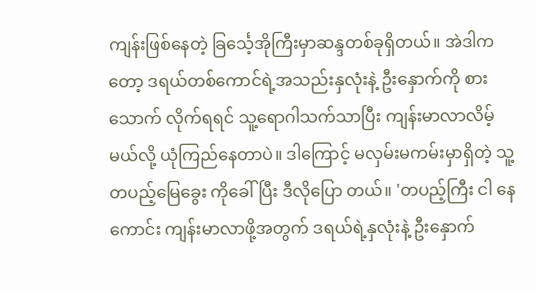ကျန်းဖြစ်နေတဲ့ ခြင်္သေ့အိုကြီးမှာဆန္ဒတစ်ခုရှိတယ်။ အဲဒါကတော့ ဒရယ်တစ်ကောင်ရဲ့အသည်းနှလုံးနဲ့ ဦးနှောက်ကို စားသောက် လိုက်ရရင် သူ့ရောဂါသက်သာပြီး ကျန်းမာလာလိမ့်မယ်လို့ ယုံကြည်နေတာပဲ။ ဒါကြောင့် မလှမ်းမကမ်းမှာရှိတဲ့ သူ့ တပည့်မြေခွေး ကိုခေါ်ပြီး ဒီလိုပြော တယ်။ 'တပည့်ကြီး ငါ နေကောင်း ကျန်းမာလာဖို့အတွက် ဒရယ်ရဲ့နှလုံးနဲ့ ဦးနှောက်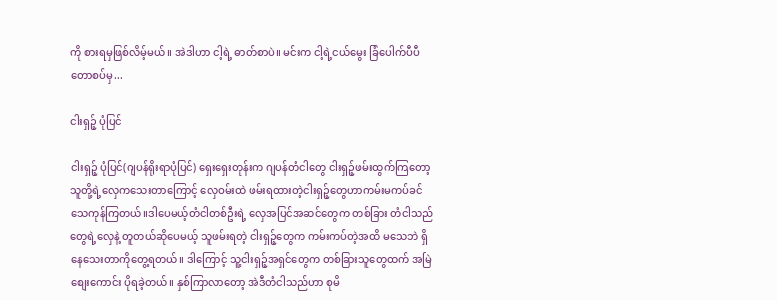ကို စားရမှဖြစ်လိမ့်မယ်။ အဲဒါဟာ ငါ့ရဲ့ ဓာတ်စာပဲ။ မင်းက ငါ့ရဲ့ငယ်မွေး ခြံပေါက်ပီပီ တောစပ်မှ...

ငါးရှဉ့် ပုံပြင်

ငါးရှဉ့် ပုံပြင်(ဂျပန်ရိုးရာပုံပြင်) ရှေးရှေးတုန်းက ဂျပန်တံငါတွေ ငါးရှဉ့်ဖမ်းထွက်ကြတော့ သူတို့ရဲ့လှေကသေးတာကြောင့် လှေဝမ်းထဲ ဖမ်းရထားတဲ့ငါးရှဉ့်တွေဟာကမ်းမကပ်ခင် သေကုန်ကြတယ်။ဒါပေမယ့်တံငါတစ်ဦးရဲ့ လှေအပြင်အဆင်တွေက တစ်ခြား တံငါသည်တွေရဲ့လှေနဲ့ တူတယ်ဆိုပေမယ့် သူဖမ်းရတဲ့ ငါးရှဉ့်တွေက ကမ်းကပ်တဲ့အထိ မသေဘဲ ရှိနေသေးတာကိုတွေ့ရတယ်။ ဒါကြောင့် သူ့ငါးရှဉ့်အရှင်တွေက တစ်ခြားသူတွေထက် အမြဲစျေးကောင်း ပိုရခဲ့တယ်။ နှစ်ကြာလာတော့ အဲဒီတံငါသည်ဟာ စုမိ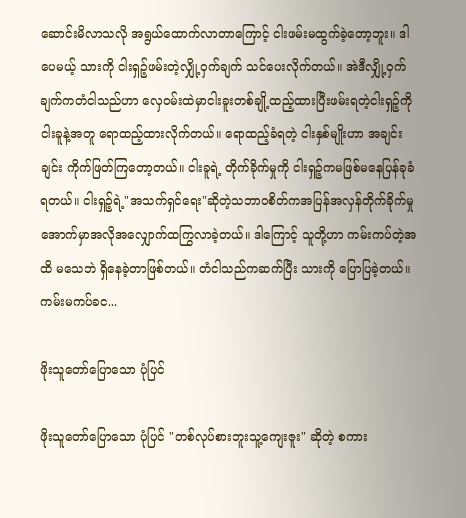ဆောင်းမိလာသလို အရွယ်ထောက်လာတာကြောင့် ငါးဖမ်းမထွက်ခဲ့တော့ဘူး။ ဒါပေမယ့် သားကို ငါးရှဉ့်ဖမ်းတဲ့လျှို့ဝှက်ချက် သင်ပေးလိုက်တယ်။ အဲဒီလျှို့ဝှက်ချက်ကတံငါသည်ဟာ လှေဝမ်းထဲမှာငါးခူးတစ်ချို့ထည့်ထားပြီးဖမ်းရတဲ့ငါးရှဉ့်ကိုငါးခူနဲ့အတူ ရောထည့်ထားလိုက်တယ်။ ရောထည့်ခံရတဲ့ ငါးနှစ်မျိုးဟာ အချင်းချင်း ကိုက်ဖြတ်ကြတော့တယ်။ ငါးခူရဲ့ တိုက်ခိုက်မှုကို ငါးရှဉ့်ကမဖြစ်မနေပြန်ခုခံရတယ်။ ငါးရှဉ့်ရဲ့"အသက်ရှင်ရေး"ဆိုတဲ့သဘာဝစိတ်ကအပြန်အလှန်တိုက်ခိုက်မှုအောက်မှာအလိုအလျှောက်ထကြွလာခဲ့တယ်။ ဒါကြောင့် သူတို့ဟာ ကမ်းကပ်တဲ့အထိ မသေဘဲ ရှိနေခဲ့တာဖြစ်တယ်။ တံငါသည်ကဆက်ပြီး သားကို ပြောပြခဲ့တယ်။ ကမ်းမကပ်ခင...

ဖိုးသူတော်ပြောသော ပုံပြင်

ဖိုးသူတော်ပြောသော ပုံပြင် "တစ်လုပ်စားဘူးသူ့ကျေးဇူး" ဆိုတဲ့ စကား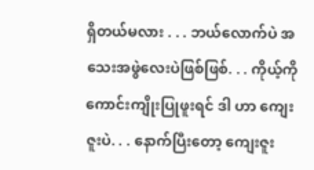ရှိတယ်မလား . . . ဘယ်လောက်ပဲ အသေးအဖွဲလေးပဲဖြစ်ဖြစ်. . . ကိုယ့်ကို ကောင်းကျိုးပြုဖူးရင် ဒါ ဟာ ကျေးဇူးပဲ. . . နောက်ပြီးတော့ ကျေးဇူး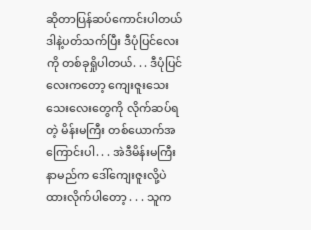ဆိုတာပြန်ဆပ်ကောင်းပါတယ် ဒါနဲ့ပတ်သက်ပြီး ဒီပုံပြင်လေးကို တစ်ခုရှိုပါတယ်. . . ဒီပုံပြင်လေးကတော့ ကျေးဇူးသေးသေးလေးတွေကို လိုက်ဆပ်ရတဲ့ မိန်းမကြီး တစ်ယောက်အကြောင်းပါ. . . အဲဒီမိန်းမကြီး နာမည်က ဒေါ်ကျေးဇူးလို့ပဲ ထားလိုက်ပါတော့ . . . သူက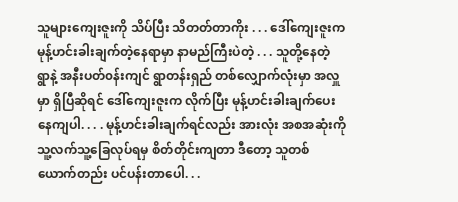သူများကျေးဇူးကို သိပ်ပြီး သိတတ်တာကိုး . . . ဒေါ်ကျေးဇူးက မုန့်ဟင်းခါးချက်တဲ့နေရာမှာ နာမည်ကြီးပဲတဲ့ . . . သူတို့နေတဲ့ ရွာနဲ့ အနီးပတ်၀န်းကျင် ရွာတန်းရှည် တစ်လျှောက်လုံးမှာ အလှူမှာ ရှိပြီဆိုရင် ဒေါ်ကျေးဇူးက လိုက်ပြီး မုန့်ဟင်းခါးချက်ပေးနေကျပါ. . . . မုန့်ဟင်းခါးချက်ရင်လည်း အားလုံး အစအဆုံးကို သူ့လက်သူ့ခြေလုပ်ရမှ စိတ်တိုင်းကျတာ ဒီတော့ သူတစ်ယောက်တည်း ပင်ပန်းတာပေါ. . .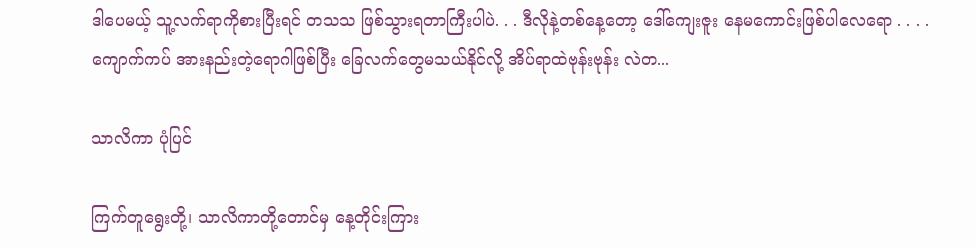ဒါပေမယ့် သူ့လက်ရာကိုစားပြီးရင် တသသ ဖြစ်သွားရတာကြီးပါပဲ. . . ဒီလိုနဲ့တစ်နေ့တော့ ဒေါ်ကျေးဇူး နေမကောင်းဖြစ်ပါလေရော . . . . ကျောက်ကပ် အားနည်းတဲ့ရောဂါဖြစ်ပြီး ခြေလက်တွေမသယ်နိုင်လို့ အိပ်ရာထဲဗုန်းဗုန်း လဲတ...

သာလိကာ ပုံပြင်

ကြက်တူရွေးတို့၊ သာလိကာတို့တောင်မှ နေ့တိုင်းကြား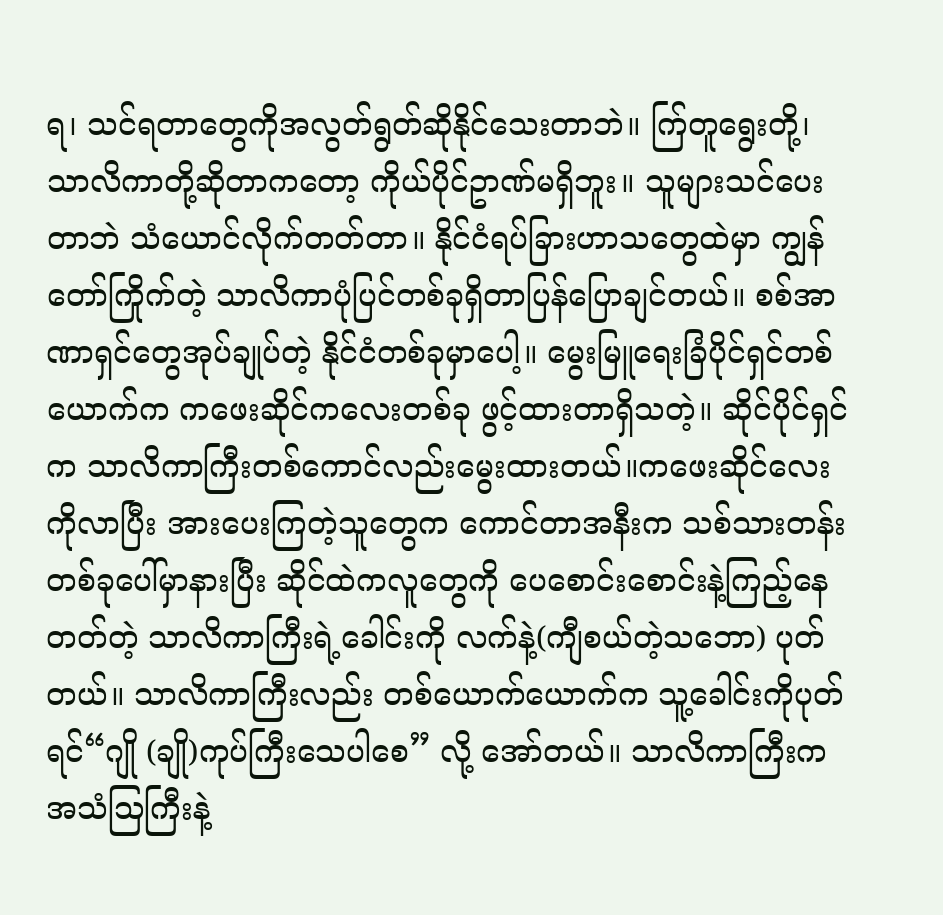ရ၊ သင်ရတာတွေကိုအလွတ်ရွတ်ဆိုနိုင်သေးတာဘဲ။ က်ြတူရွေးတို့၊ သာလိကာတို့ဆိုတာကတော့ ကိုယ်ပိုင်ဥာဏ်မရှိဘူး။ သူများသင်ပေးတာဘဲ သံယောင်လိုက်တတ်တာ။ နိုင်ငံရပ်ခြားဟာသတွေထဲမှာ ကျွန်တော်ကြိုက်တဲ့ သာလိကာပုံပြင်တစ်ခုရှိတာပြန်ပြောချင်တယ်။ စစ်အာဏာရှင်တွေအုပ်ချုပ်တဲ့ နိုင်ငံတစ်ခုမှာပေါ့။ မွေးမြူရေးခြံပိုင်ရှင်တစ်ယောက်က ကဖေးဆိုင်ကလေးတစ်ခု ဖွင့်ထားတာရှိသတဲ့။ ဆိုင်ပိုင်ရှင်က သာလိကာကြီးတစ်ကောင်လည်းမွေးထားတယ်။ကဖေးဆိုင်လေးကိုလာပြီး အားပေးကြတဲ့သူတွေက ကောင်တာအနီးက သစ်သားတန်းတစ်ခုပေါ်မှာနားပြီး ဆိုင်ထဲကလူတွေကို ပေစောင်းစောင်းနဲ့ကြည့်နေတတ်တဲ့ သာလိကာကြီးရဲ့ခေါင်းကို လက်နဲ့(ကျီစယ်တဲ့သဘော) ပုတ်တယ်။ သာလိကာကြီးလည်း တစ်ယောက်ယောက်က သူ့ခေါင်းကိုပုတ်ရင်“ဂျို (ချို)ကုပ်ကြီးသေပါစေ” လို့ အော်တယ်။ သာလိကာကြီးက အသံသြကြီးနဲ့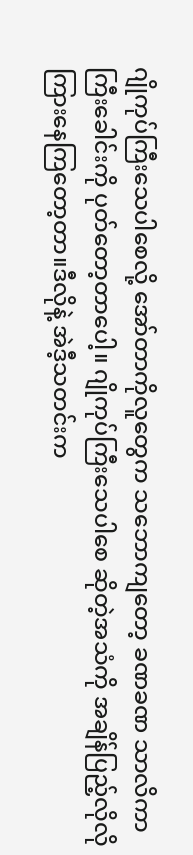ဂျိုကုပ်ကြီးသေပါစေလို့ အော်တာကိုလူတွေက သဘောကျတော့ ခဏခဏ သာလိကာကြီးခေါင်းကို ပုတ်တော့တာပေါ့။ ဂျိုကုပ်ကြီးသေပါစေ ဆိုတဲ့အသံကို အချိန်ပြည့်လိုလို ကြားနေကြတော့တာ။ဒီလိုနဲ့ အဲဒီ့သတင်းက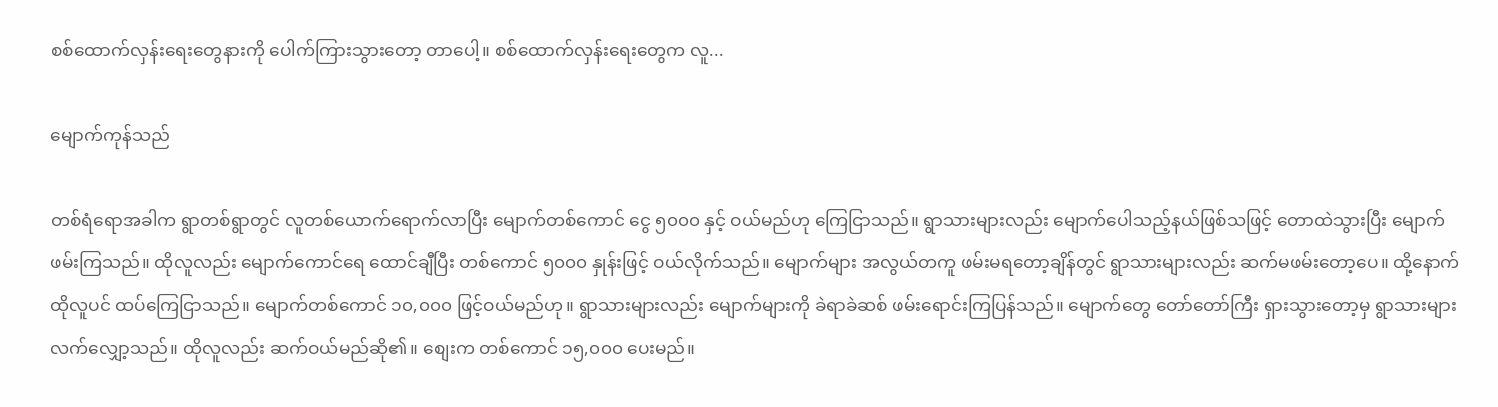စစ်ထောက်လှန်းရေးတွေနားကို ပေါက်ကြားသွားတော့ တာပေါ့။ စစ်ထောက်လှန်းရေးတွေက လူ...

မျောက်ကုန်သည်

တစ်ရံရောအခါက ရွာတစ်ရွာတွင် လူတစ်ယောက်ရောက်လာပြီး မျောက်တစ်ကောင် ငွေ ၅၀၀၀ နှင့် ဝယ်မည်ဟု ကြေငြာသည်။ ရွာသားများလည်း မျောက်ပေါသည့်နယ်ဖြစ်သဖြင့် တောထဲသွားပြီး မျောက်ဖမ်းကြသည်။ ထိုလူလည်း မျောက်ကောင်ရေ ထောင်ချီပြီး တစ်ကောင် ၅၀၀၀ နှုန်းဖြင့် ဝယ်လိုက်သည်။ မျောက်များ အလွယ်တကူ ဖမ်းမရတော့ချိန်တွင် ရွာသားများလည်း ဆက်မဖမ်းတော့ပေ။ ထို့နောက် ထိုလူပင် ထပ်ကြေငြာသည်။ မျောက်တစ်ကောင် ၁၀,၀၀၀ ဖြင့်ဝယ်မည်ဟု။ ရွာသားများလည်း မျောက်များကို ခဲရာခဲဆစ် ဖမ်းရောင်းကြပြန်သည်။ မျောက်တွေ တော်တော်ကြီး ရှားသွားတော့မှ ရွာသားများ လက်လျှော့သည်။ ထိုလူလည်း ဆက်ဝယ်မည်ဆို၏။ စျေးက တစ်ကောင် ၁၅,၀၀၀ ပေးမည်။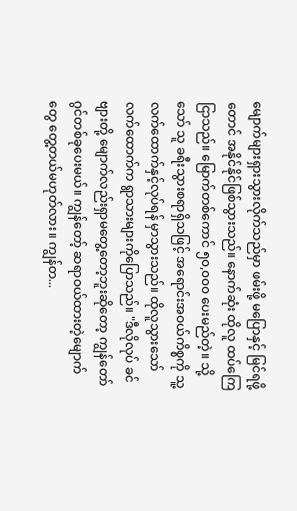မျောက်များရှားသွားလိုက်သည်မှာ ဖမ်းဖို့ မပြောနှင့် မြင်ရဖို့တောင် အနိုင်နိုင်ဖြစ်သွားသည်။ နောက်ဆုံး ထိုလူ ထပ်ကြေငြာသည်။ မြောက်တစ်ကောင် ၅၀,၀၀၀ ပေးမည်တဲ့။ သို့သော် သူ ခရီးသွားစရာရှိသဖြင့် အရောင်းအဝယ်ကိစ္စကို သူ့လက်ထောက်နှင့်လုပ်ရန် မှာသွားသည်။ ထိုလူသွားသော် လက်ထောက်က ရွာသားများကိုပြောသည်။ "ဒီလိုလုပ် ခင်ဗျားတို့ မျောက်လည်းရှာမတွေ့တော့ဘူးဆိုတော့ ကျွန်တော် ဂွင်တစ်ခုပေးမယ်။ ကျွန်တော့် ဆရာဝယ်ထားတဲ့မျောက်တွေ တွေ့တယ်မဟုတ်လား။ ကျွန်တ...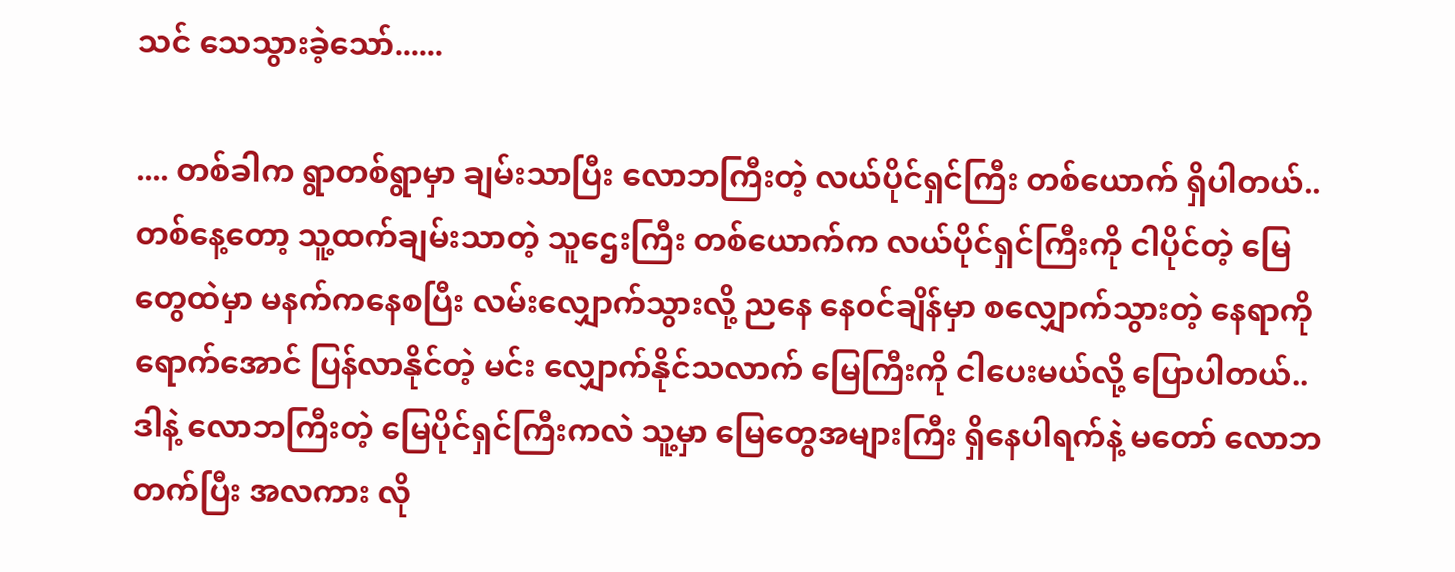သင် သေသွားခဲ့သော်......

.... တစ်ခါက ရွာတစ်ရွာမှာ ချမ်းသာပြီး လောဘကြီးတဲ့ လယ်ပိုင်ရှင်ကြီး တစ်ယောက် ရှိပါတယ်.. တစ်နေ့တော့ သူ့ထက်ချမ်းသာတဲ့ သူဌေးကြီး တစ်ယောက်က လယ်ပိုင်ရှင်ကြီးကို ငါပိုင်တဲ့ မြေတွေထဲမှာ မနက်ကနေစပြီး လမ်းလျှောက်သွားလို့ ညနေ နေ၀င်ချိန်မှာ စလျှောက်သွားတဲ့ နေရာကို ရောက်အောင် ပြန်လာနိုင်တဲ့ မင်း လျှောက်နိုင်သလာက် မြေကြီးကို ငါပေးမယ်လို့ ပြောပါတယ်.. ဒါနဲ့ လောဘကြီးတဲ့ မြေပိုင်ရှင်ကြီးကလဲ သူ့မှာ မြေတွေအများကြီး ရှိနေပါရက်နဲ့ မတော် လောဘတက်ပြီး အလကား လို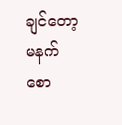ချင်တော့ မနက် စော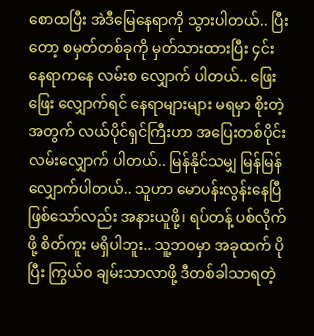စောထပြီး အဲဒီမြေနေရာကို သွားပါတယ်.. ပြီးတော့ စမှတ်တစ်ခုကို မှတ်သားထားပြီး ၄င်းနေရာကနေ လမ်းစ လျှောက် ပါတယ်.. ဖြေးဖြေး လျှောက်ရင် နေရာများများ မရမှာ စိုးတဲ့အတွက် လယ်ပိုင်ရှင်ကြီးဟာ အပြေးတစ်ပိုင်း လမ်းလျှောက် ပါတယ်.. မြန်နိုင်သမျှ မြန်မြန် လျှောက်ပါတယ်.. သူဟာ မောပန်းလွန်းနေပြီ ဖြစ်သော်လည်း အနားယူဖို့၊ ရပ်တန့် ပစ်လိုက်ဖို့ စိတ်ကူး မရှိပါဘူး.. သူ့ဘ၀မှာ အခုထက် ပိုပြီး ကြွယ်၀ ချမ်းသာလာဖို့ ဒီတစ်ခါသာရတဲ့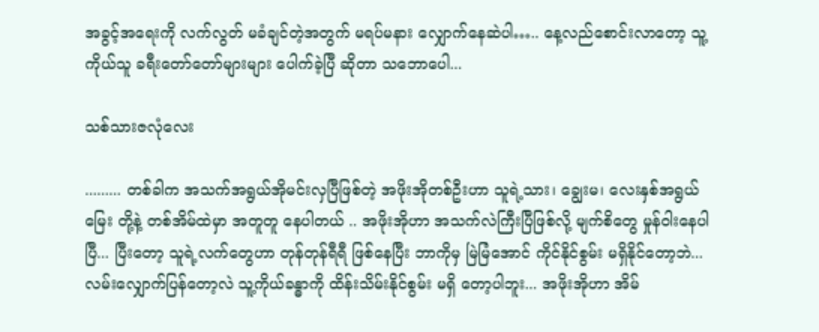အခွင့်အရေးကို လက်လွတ် မခံချင်တဲ့အတွက် မရပ်မနား လျှောက်နေဆဲပါ….. နေ့လည်စောင်းလာတော့ သူ့ကိုယ်သူ ခရီးတော်တော်များများ ပေါက်ခဲ့ပြီ ဆိုတာ သဘောပေါ...

သစ်သားဇလုံလေး

......... တစ်ခါက အသက်အရွယ်အိုမင်းလှပြီဖြစ်တဲ့ အဖိုးအိုတစ်ဦးဟာ သူရဲ့သား၊ ချွေးမ၊ လေးနှစ်အရွယ် မြေး တို့နဲ့ တစ်အိမ်ထဲမှာ အတူတူ နေပါတယ် .. အဖိုးအိုဟာ အသက်လဲကြီးပြီဖြစ်လို့ မျက်စိတွေ မှုန်ဝါးနေပါပြီ... ပြီးတော့ သူရဲ့လက်တွေဟာ တုန်တုန်ရီရီ ဖြစ်နေပြီး ဘာကိုမှ မြဲမြံအောင် ကိုင်နိုင်စွမ်း မရှိနိုင်တော့ဘဲ... လမ်းလျှောက်ပြန်တော့လဲ သူ့ကိုယ်ခန္ဓာကို ထိန်းသိမ်းနိုင်စွမ်း မရှိ တော့ပါဘူး... အဖိုးအိုဟာ အိမ်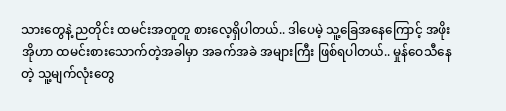သားတွေနဲ့ ညတိုင်း ထမင်းအတူတူ စားလေ့ရှိပါတယ်.. ဒါပေမဲ့ သူ့ခြေအနေကြောင့် အဖိုးအိုဟာ ထမင်းစားသောက်တဲ့အခါမှာ အခက်အခဲ အများကြီး ဖြစ်ရပါတယ်.. မှုန်ဝေသီနေတဲ့ သူ့မျက်လုံးတွေ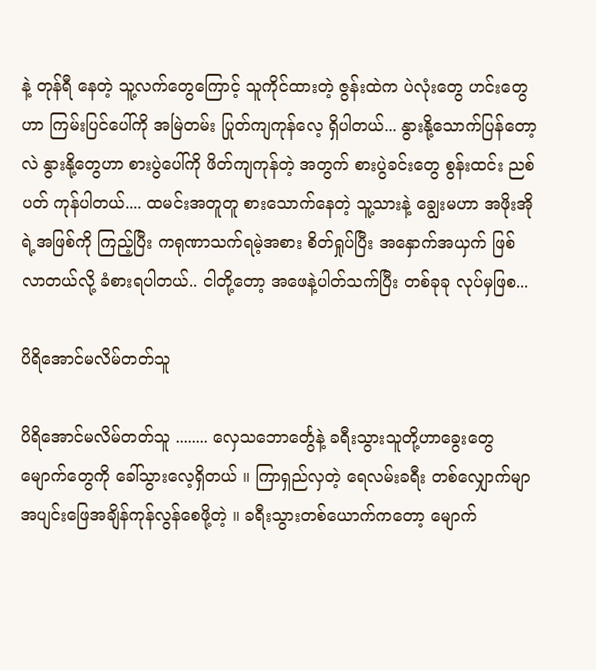နဲ့ တုန်ရီ နေတဲ့ သူ့လက်တွေကြောင့် သူကိုင်ထားတဲ့ ဇွန်းထဲက ပဲလုံးတွေ ဟင်းတွေဟာ ကြမ်းပြင်ပေါ်ကို အမြဲတမ်း ပြုတ်ကျကုန်လေ့ ရှိပါတယ်... နွားနို့သောက်ပြန်တော့လဲ နွားနို့တွေဟာ စားပွဲပေါ်ကို ဖိတ်ကျကုန်တဲ့ အတွက် စားပွဲခင်းတွေ စွန်းထင်း ညစ်ပတ် ကုန်ပါတယ်.... ထမင်းအတူတူ စားသောက်နေတဲ့ သူ့သားနဲ့ ချွေးမဟာ အဖိုးအိုရဲ့အဖြစ်ကို ကြည့်ပြီး ကရုဏာသက်ရမဲ့အစား စိတ်ရှုပ်ပြီး အနှောက်အယှက် ဖြစ်လာတယ်လို့ ခံစားရပါတယ်.. ငါတို့တော့ အဖေနဲ့ပါတ်သက်ပြီး တစ်ခုခု လုပ်မှဖြစ...

ပိရိအောင်မလိမ်တတ်သူ

ပိရိအောင်မလိမ်တတ်သူ ........ လှေသဘောင်္တွေနဲ့ ခရီးသွားသူတို့ဟာခွေးတွေမျောက်တွေကို ခေါ်သွားလေ့ရှိတယ် ။ ကြာရှည်လှတဲ့ ရေလမ်းခရီး တစ်လျှောက်မျာ အပျင်းဖြေအချိန်ကုန်လွန်စေဖို့တဲ့ ။ ခရီးသွားတစ်ယောက်ကတော့ မျောက်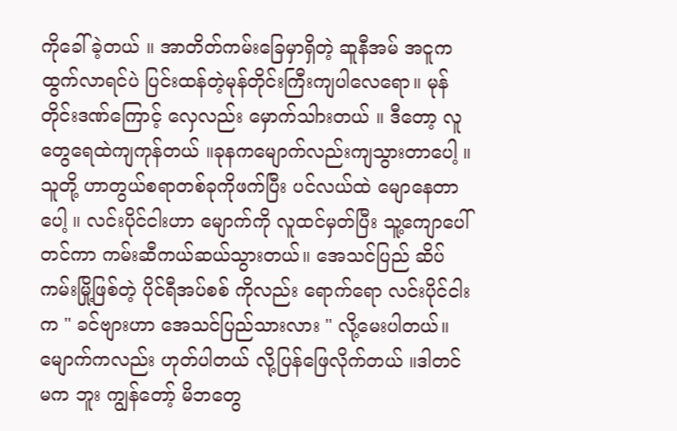ကိုခေါ်ခဲ့တယ် ။ အာတိတ်ကမ်းခြေမှာရှိတဲ့ ဆူနီအမ် အငူက ထွက်လာရင်ပဲ ပြင်းထန်တဲ့မုန်တိုင်းကြီးကျပါလေရော။ မုန်တိုင်းဒဏ်ကြောင့် လှေလည်း မှောက်သါားတယ် ။ ဒီတော့ လူတွေရေထဲကျကုန်တယ် ။ခုနကမျောက်လည်းကျသွားတာပေါ့ ။ သူတို့ ဟာတွယ်စရာတစ်ခုကိုဖက်ပြီး ပင်လယ်ထဲ မျောနေတာပေါ့ ။ လင်းပိုင်ငါးဟာ မျောက်ကို လူထင်မှတ်ပြီး သူ့ကျောပေါ်တင်ကာ ကမ်းဆီကယ်ဆယ်သွားတယ်။ အေသင်ပြည် ဆိပ်ကမ်းမြို့ဖြစ်တဲ့ ပိုင်ရီအပ်စစ် ကိုလည်း ရောက်ရော လင်းပိုင်ငါးက " ခင်ဗျားဟာ အေသင်ပြည်သားလား " လို့မေးပါတယ်။ မျောက်ကလည်း ဟုတ်ပါတယ် လို့ပြန်ဖြေလိုက်တယ် ။ဒါတင်မက ဘူး ကျွန်တော့် မိဘတွေ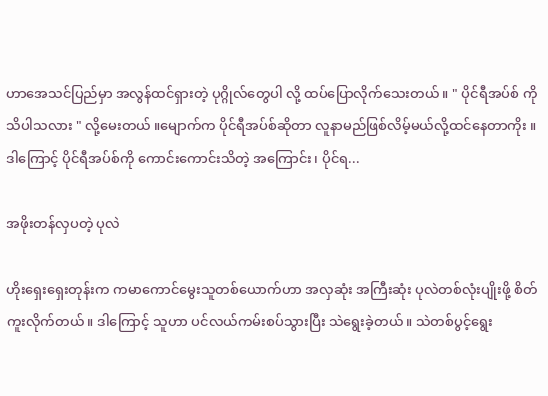ဟာအေသင်ပြည်မှာ အလွန်ထင်ရှားတဲ့ ပုဂ္ဂိုလ်တွေပါ လို့ ထပ်ပြောလိုက်သေးတယ် ။ " ပိုင်ရီအပ်စ် ကိုသိပါသလား " လို့မေးတယ် ။မျောက်က ပိုင်ရီအပ်စ်ဆိုတာ လူနာမည်ဖြစ်လိမ့်မယ်လို့ထင်နေတာကိုး ။ ဒါကြောင့် ပိုင်ရီအပ်စ်ကို ကောင်းကောင်းသိတဲ့ အကြောင်း၊ ပိုင်ရ...

အဖိုးတန်လှပတဲ့ ပုလဲ

ဟိုးရှေးရှေးတုန်းက ကမာကောင်မွေးသူတစ်ယောက်ဟာ အလှဆုံး အကြီးဆုံး ပုလဲတစ်လုံးပျိုးဖို့ စိတ်ကူးလိုက်တယ်။ ဒါကြောင့် သူဟာ ပင်လယ်ကမ်းစပ်သွားပြီး သဲရွေးခဲ့တယ်။ သဲတစ်ပွင့်ရွေး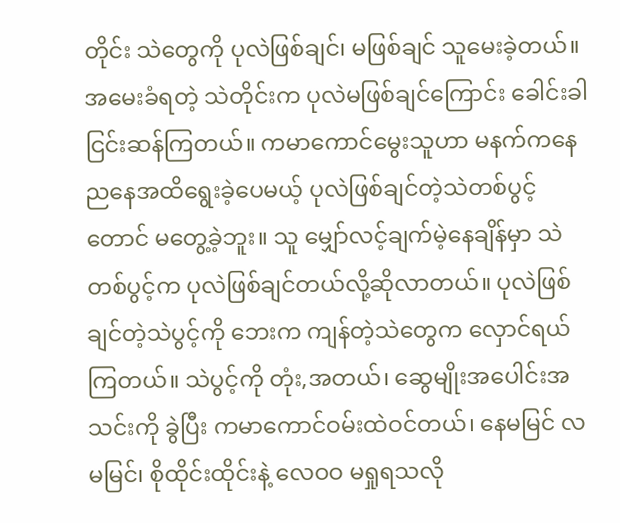တိုင်း သဲတွေကို ပုလဲဖြစ်ချင်၊ မဖြစ်ချင် သူမေးခဲ့တယ်။ အမေးခံရတဲ့ သဲတိုင်းက ပုလဲမဖြစ်ချင်ကြောင်း ခေါင်းခါငြင်းဆန်ကြတယ်။ ကမာကောင်မွေးသူဟာ မနက်ကနေ ညနေအထိရွေးခဲ့ပေမယ့် ပုလဲဖြစ်ချင်တဲ့သဲတစ်ပွင့်တောင် မတွေ့ခဲ့ဘူး။ သူ မျှော်လင့်ချက်မဲ့နေချိန်မှာ သဲတစ်ပွင့်က ပုလဲဖြစ်ချင်တယ်လို့ဆိုလာတယ်။ ပုလဲဖြစ်ချင်တဲ့သဲပွင့်ကို ဘေးက ကျန်တဲ့သဲတွေက လှောင်ရယ်ကြတယ်။ သဲပွင့်ကို တုံး,အတယ်၊ ဆွေမျိုးအပေါင်းအသင်းကို ခွဲပြီး ကမာကောင်ဝမ်းထဲဝင်တယ်၊ နေမမြင် လမမြင်၊ စိုထိုင်းထိုင်းနဲ့ လေဝဝ မရှုရသလို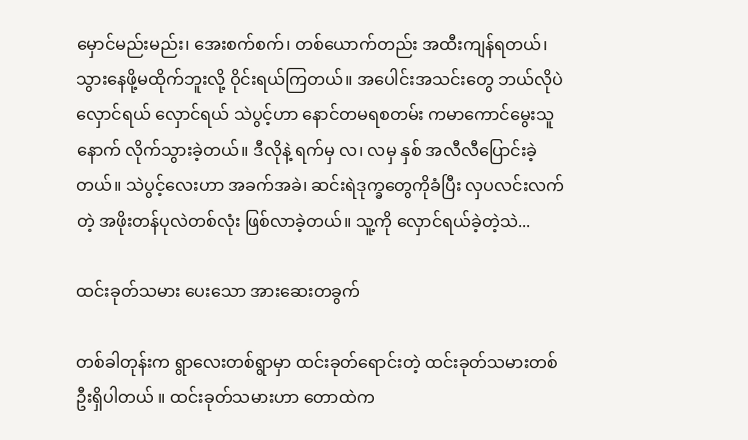မှောင်မည်းမည်း၊ အေးစက်စက်၊ တစ်ယောက်တည်း အထီးကျန်ရတယ်၊ သွားနေဖို့မထိုက်ဘူးလို့ ဝိုင်းရယ်ကြတယ်။ အပေါင်းအသင်းတွေ ဘယ်လိုပဲ လှောင်ရယ် လှောင်ရယ် သဲပွင့်ဟာ နောင်တမရစတမ်း ကမာကောင်မွေးသူနောက် လိုက်သွားခဲ့တယ်။ ဒီလိုနဲ့ ရက်မှ လ၊ လမှ နှစ် အလီလီပြောင်းခဲ့တယ်။ သဲပွင့်လေးဟာ အခက်အခဲ၊ ဆင်းရဲဒုက္ခတွေကိုခံပြီး လှပလင်းလက်တဲ့ အဖိုးတန်ပုလဲတစ်လုံး ဖြစ်လာခဲ့တယ်။ သူ့ကို လှောင်ရယ်ခဲ့တဲ့သဲ...

ထင်းခုတ်သမား ပေးသော အားဆေးတခွက်

တစ်ခါတုန်းက ရွာလေးတစ်ရွာမှာ ထင်းခုတ်ရောင်းတဲ့ ထင်းခုတ်သမားတစ်ဦးရှိပါတယ် ။ ထင်းခုတ်သမားဟာ တောထဲက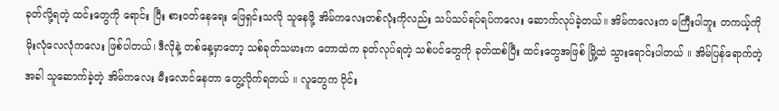ခုတ်လို့ရတဲ့ ထင်းတွေကို ရောင်း ပြီး စား၀တ်နေရေး ဖြေရှင်းသလို သူနေဖို့ အိမ်ကလေးတစ်လုံးကိုလည်း သပ်သပ်ရပ်ရပ်ကလေး ဆောက်လုပ်ခဲ့တယ်။ အိမ်ကလေးက မကြီးပါဘူး တကယ့်ကို မိုးလုံလေလုံကလေး ဖြစ်ပါတယ်၊ ဒီလိုနဲ့ တစ်နေ့မှာတော့ သစ်ခုတ်သမားက တောထဲက ခုတ်လုပ်ရတဲ့ သစ်ပင်တွေကို ခုတ်ထစ်ပြီး ထင်းတွေအဖြစ် မြို့ထဲ သွားရောင်းပါတယ် ။ အိမ်ပြန်ရောက်တဲ့အခါ သူဆောက်ခဲ့တဲ့ အိမ်ကလေး မီးလောင်နေတာ တွေ့လိုက်ရတယ် ။ လူတွေက ဝိုင်း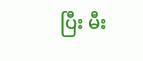ပြီး မီး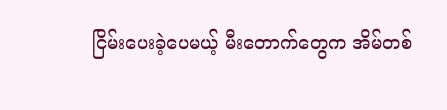ငြိမ်းပေးခဲ့ပေမယ့် မီးတောက်တွေက အိမ်တစ်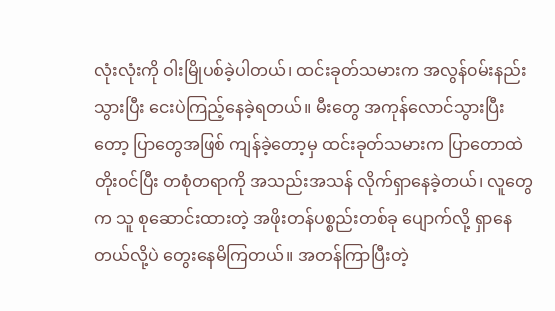လုံးလုံးကို ဝါးမြိုပစ်ခဲ့ပါတယ်၊ ထင်းခုတ်သမားက အလွန်၀မ်းနည်းသွားပြီး ငေးပဲကြည့်နေခဲ့ရတယ်။ မီးတွေ အကုန်လောင်သွားပြီးတော့ ပြာတွေအဖြစ် ကျန်ခဲ့တော့မှ ထင်းခုတ်သမားက ပြာတောထဲတိုး၀င်ပြီး တစုံတရာကို အသည်းအသန် လိုက်ရှာနေခဲ့တယ်၊ လူတွေက သူ စုဆောင်းထားတဲ့ အဖိုးတန်ပစ္စည်းတစ်ခု ပျောက်လို့ ရှာနေတယ်လို့ပဲ တွေးနေမိကြတယ်။ အတန်ကြာပြီးတဲ့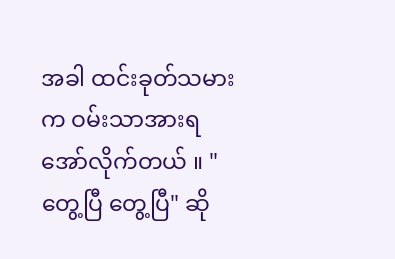အခါ ထင်းခုတ်သမားက ဝမ်းသာအားရအော်လိုက်တယ် ။ "တွေ့ပြီ တွေ့ပြီ" ဆို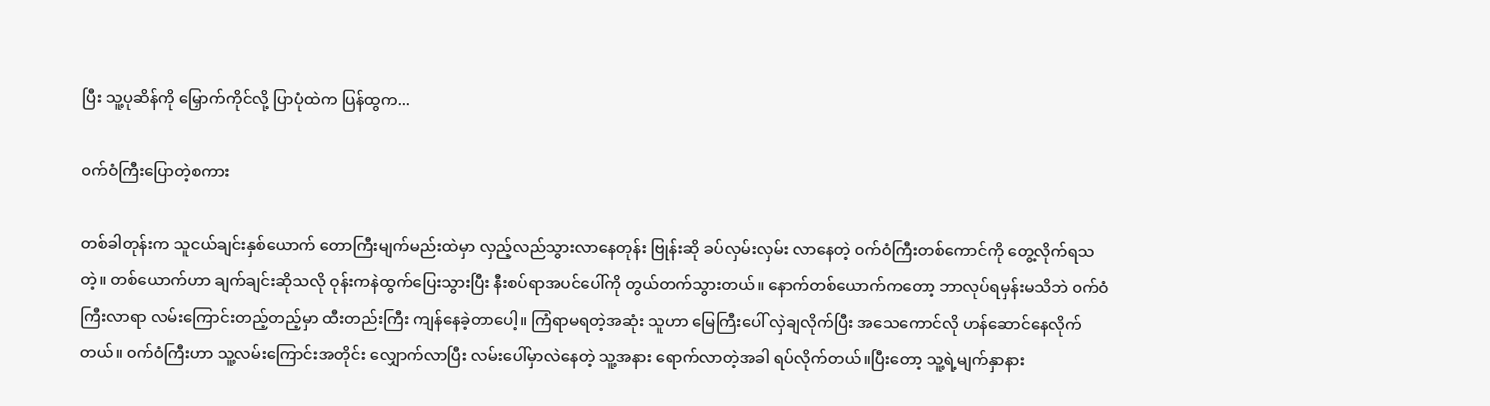ပြီး သူ့ပုဆိန်ကို မြှောက်ကိုင်လို့ ပြာပုံထဲက ပြန်ထွက...

၀က်ဝံကြီးပြောတဲ့စကား

တစ်ခါတုန်းက သူငယ်ချင်းနှစ်ယောက် တောကြီးမျက်မည်းထဲမှာ လှည့်လည်သွားလာနေတုန်း ဗြုန်းဆို ခပ်လှမ်းလှမ်း လာနေတဲ့ ၀က်ဝံကြီးတစ်ကောင်ကို တွေ့လိုက်ရသတဲ့။ တစ်ယောက်ဟာ ချက်ချင်းဆိုသလို ဝုန်းကနဲထွက်ပြေးသွားပြီး နီးစပ်ရာအပင်ပေါ်ကို တွယ်တက်သွားတယ်။ နောက်တစ်ယောက်ကတော့ ဘာလုပ်ရမှန်းမသိဘဲ ၀က်ဝံကြီးလာရာ လမ်းကြောင်းတည့်တည့်မှာ ထီးတည်းကြီး ကျန်နေခဲ့တာပေါ့။ ကြံရာမရတဲ့အဆုံး သူဟာ မြေကြီးပေါ် လှဲချလိုက်ပြီး အသေကောင်လို ဟန်ဆောင်နေလိုက်တယ်။ ၀က်ဝံကြီးဟာ သူ့လမ်းကြောင်းအတိုင်း လျှောက်လာပြီး လမ်းပေါ်မှာလဲနေတဲ့ သူ့အနား ရောက်လာတဲ့အခါ ရပ်လိုက်တယ်။ပြီးတော့ သူ့ရဲ့မျက်နှာနား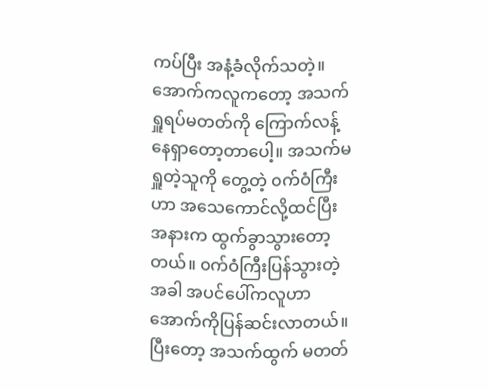ကပ်ပြီး အနံ့ခံလိုက်သတဲ့။ အောက်ကလူကတော့ အသက်ရှူရပ်မတတ်ကို ကြောက်လန့်နေရှာတော့တာပေါ့။ အသက်မရှူတဲ့သူကို တွေ့တဲ့ ၀က်ဝံကြီးဟာ အသေကောင်လို့ထင်ပြီး အနားက ထွက်ခွာသွားတော့တယ်။ ၀က်ဝံကြီးပြန်သွားတဲ့အခါ အပင်ပေါ်ကလူဟာ အောက်ကိုပြန်ဆင်းလာတယ်။ ပြီးတော့ အသက်ထွက် မတတ်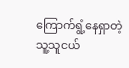ကြောက်ရွံ့နေရှာတဲ့ သူ့သူငယ်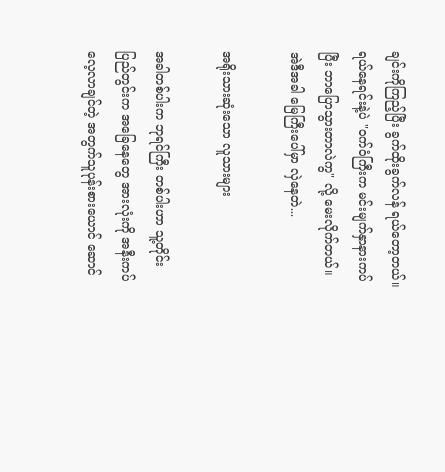ချင်းကိုကြည့်ပြီး ခွက်ထိုးခွက်လန် ရယ်တော့တယ်။ ရယ်နေရင်းနဲ့ပဲ "၀က်ဝံကြီးက မင်းမျက်နှာနားကပ်ပြီး ဘာပြောသွားတာလဲကွ" လို့ မေးလိုက်တယ်။ အဲဒီအခါ မြေကြီးပေါ်မှာ လှဲနေတဲ...

အရိုးသားဆုံးသော လူသားများ

အခါတစ်ပါးက ဘုရင်ကြီး တစ်ပါးဟာ သူ့တိုင်းပြည်တွင်းက အခြေနေတွေ အားလုံးကို အနီးကပ်လေ့လာချင်တဲ့ အတွက်သူပုန်းစားယောင် ဆောင်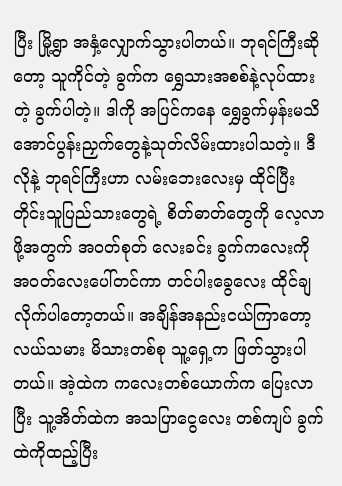ပြီး မြို့ရွာ အနှံ့လျှောက်သွားပါတယ်။ ဘုရင်ကြီးဆိုတော့ သူကိုင်တဲ့ ခွက်က ရွှေသားအစစ်နဲ့လုပ်ထားတဲ့ ခွက်ပါတဲ့။ ဒါကို အပြင်ကနေ ရွှေခွက်မှန်းမသိအောင်ပွန်းညှက်တွေနဲ့သုတ်လိမ်းထားပါသတဲ့။ ဒီလိုနဲ့ ဘုရင်ကြီးဟာ လမ်းဘေးလေးမှ ထိုင်ပြီး တိုင်းသူပြည်သားတွေရဲ့ စိတ်ဓာတ်တွေကို လေ့လာဖို့အတွက် အ၀တ်စုတ် လေးခင်း ခွက်ကလေးကို အ၀တ်လေးပေါ်တင်ကာ တင်ပါးခွေလေး ထိုင်ချလိုက်ပါတော့တယ်။ အချိန်အနည်းငယ်ကြာတော့ လယ်သမား မိသားတစ်စု သူ့ရှေ့က ဖြတ်သွားပါတယ်။ အဲ့ထဲက ကလေးတစ်ယောက်က ပြေးလာပြီး သူ့အိတ်ထဲက အသပြာငွေလေး တစ်ကျပ် ခွက်ထဲကိုထည့်ပြီး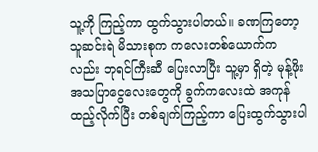သူ့ကို ကြည့်ကာ ထွက်သွားပါတယ်။ ခဏကြတော့ သူဆင်းရဲ မိသားစုက ကလေးတစ်ယောက်ကလည်း ဘုရင်ကြီးဆီ ပြေးလာပြီး သူ့မှာ ရှိတဲ့ မုန့်ဖိုးအသပြာငွေလေးတွေကို ခွက်ကလေးထဲ အကုန်ထည့်လိုက်ပြီး တစ်ချက်ကြည့်ကာ ပြေးထွက်သွားပါ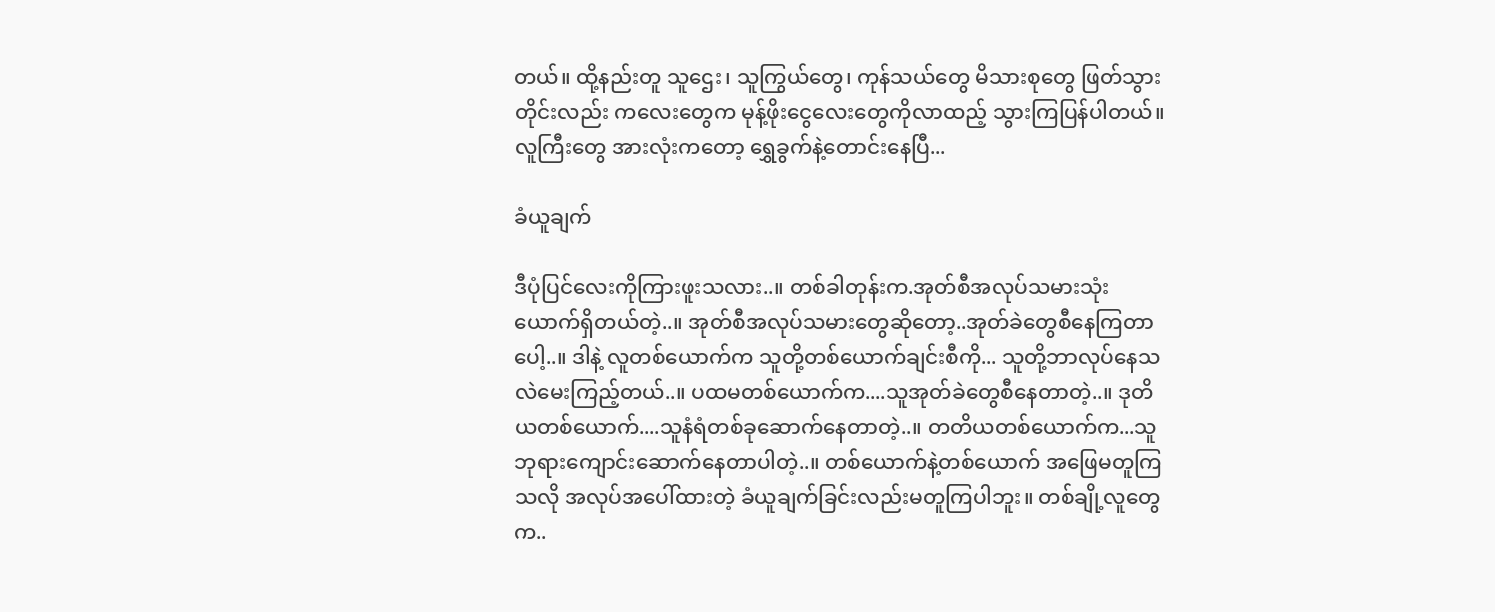တယ်။ ထို့နည်းတူ သူဌေး၊ သူကြွယ်တွေ၊ ကုန်သယ်တွေ မိသားစုတွေ ဖြတ်သွားတိုင်းလည်း ကလေးတွေက မုန့်ဖိုးငွေလေးတွေကိုလာထည့် သွားကြပြန်ပါတယ်။ လူကြီးတွေ အားလုံးကတော့ ရွှေခွက်နဲ့တောင်းနေပြီ...

ခံယူချက်

ဒီပုံပြင်လေးကိုကြားဖူးသလား..။ တစ်ခါတုန်းက.အုတ်စီအလုပ်သမားသုံးယောက်ရှိတယ်တဲ့..။ အုတ်စီအလုပ်သမားတွေဆိုတော့..အုတ်ခဲတွေစီနေကြတာပေါ့..။ ဒါနဲ့ လူတစ်ယောက်က သူတို့တစ်ယောက်ချင်းစီကို... သူတို့ဘာလုပ်နေသလဲမေးကြည့်တယ်..။ ပထမတစ်ယောက်က....သူအုတ်ခဲတွေစီနေတာတဲ့..။ ဒုတိယတစ်ယောက်....သူနံရံတစ်ခုဆောက်နေတာတဲ့..။ တတိယတစ်ယောက်က...သူဘုရားကျောင်းဆောက်နေတာပါတဲ့..။ တစ်ယောက်နဲ့တစ်ယောက် အဖြေမတူကြသလို အလုပ်အပေါ်ထားတဲ့ ခံယူချက်ခြင်းလည်းမတူကြပါဘူး။ တစ်ချို့လူတွေက..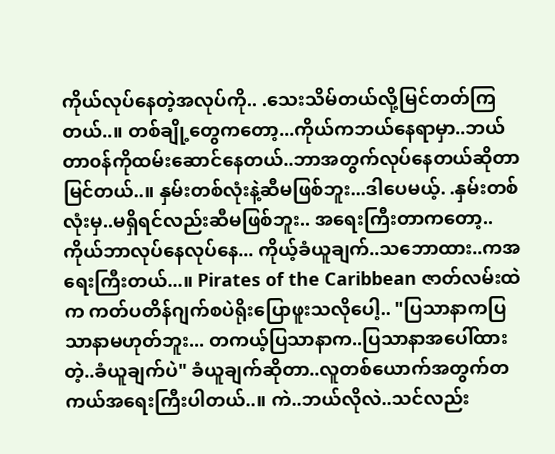ကိုယ်လုပ်နေတဲ့အလုပ်ကို.. .သေးသိမ်တယ်လို့မြင်တတ်ကြတယ်..။ တစ်ချို့တွေကတော့...ကိုယ်ကဘယ်နေရာမှာ..ဘယ်တာ၀န်ကိုထမ်းဆောင်နေတယ်..ဘာအတွက်လုပ်နေတယ်ဆိုတာမြင်တယ်..။ နှမ်းတစ်လုံးနဲ့ဆီမဖြစ်ဘူး...ဒါပေမယ့်. .နှမ်းတစ်လုံးမှ..မရှိရင်လည်းဆီမဖြစ်ဘူး.. အရေးကြီးတာကတော့..ကိုယ်ဘာလုပ်နေလုပ်နေ... ကိုယ့်ခံယူချက်..သဘောထား..ကအရေးကြီးတယ်...။ Pirates of the Caribbean ဇာတ်လမ်းထဲက ကတ်ပတိန်ဂျက်စပဲရိုးပြောဖူးသလိုပေါ့.. "ပြသာနာကပြသာနာမဟုတ်ဘူး... တကယ့်ပြသာနာက..ပြသာနာအပေါ်ထားတဲ့..ခံယူချက်ပဲ" ခံယူချက်ဆိုတာ..လူတစ်ယောက်အတွက်တကယ်အရေးကြီးပါတယ်..။ ကဲ..ဘယ်လိုလဲ..သင်လည်း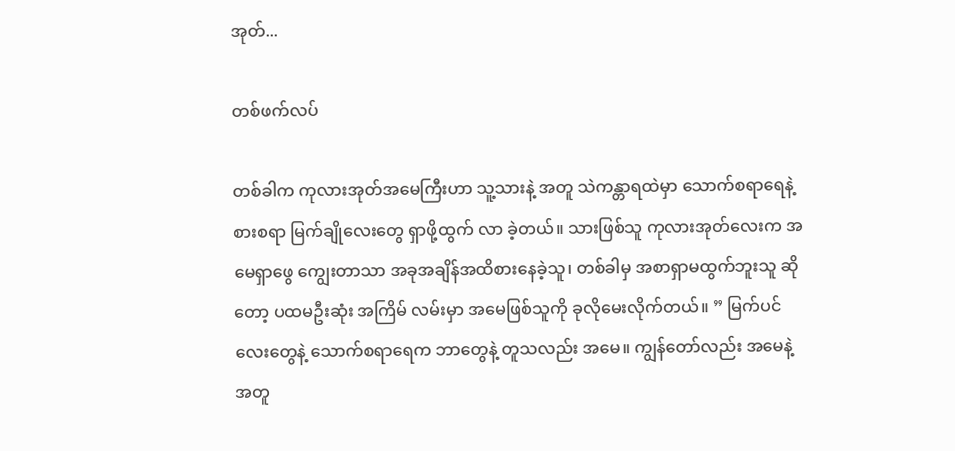အုတ်...

တစ်ဖက်လပ်

တစ်ခါက ကုလားအုတ်အမေကြီးဟာ သူ့သားနဲ့ အတူ သဲကန္တာရထဲမှာ သောက်စရာရေနဲ့ စားစရာ မြက်ချိုလေးတွေ ရှာဖို့ထွက် လာ ခဲ့တယ်။ သားဖြစ်သူ ကုလားအုတ်လေးက အမေရှာဖွေ ကျွေးတာသာ အခုအချိန်အထိစားနေခဲ့သူ၊ တစ်ခါမှ အစာရှာမထွက်ဘူးသူ ဆိုတော့ ပထမဦးဆုံး အကြိမ် လမ်းမှာ အမေဖြစ်သူကို ခုလိုမေးလိုက်တယ်။ ” မြက်ပင်လေးတွေနဲ့ သောက်စရာရေက ဘာတွေနဲ့ တူသလည်း အမေ။ ကျွန်တော်လည်း အမေနဲ့ အတူ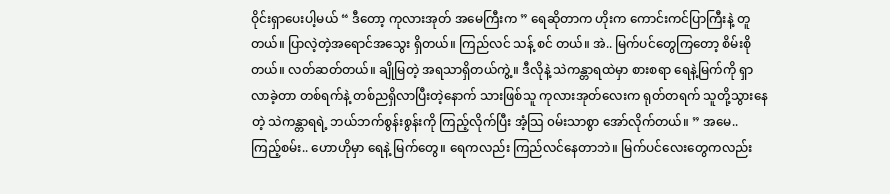ဝိုင်းရှာပေးပါ့မယ် “ ဒီတော့ ကုလားအုတ် အမေကြီးက ” ရေဆိုတာက ဟိုးက ကောင်းကင်ပြာကြီးနဲ့ တူတယ်။ ပြာလဲ့တဲ့အရောင်အသွေး ရှိတယ်။ ကြည်လင် သန့် စင် တယ်။ အဲ.. မြက်ပင်တွေကြတော့ စိမ်းစိုတယ်။ လတ်ဆတ်တယ်။ ချိုမြတဲ့ အရသာရှိတယ်ကွဲ့။ ဒီလိုနဲ့ သဲကန္တာရထဲမှာ စားစရာ ရေနဲ့မြက်ကို ရှာလာခဲ့တာ တစ်ရက်နဲ့ တစ်ညရှိလာပြီးတဲ့နောက် သားဖြစ်သူ ကုလားအုတ်လေးက ရုတ်တရက် သူတို့သွားနေတဲ့ သဲကန္တာရရဲ့ ဘယ်ဘက်စွန်းစွန်းကို ကြည့်လိုက်ပြီး အံ့သြ ၀မ်းသာစွာ အော်လိုက်တယ်။ ” အမေ.. ကြည့်စမ်း.. ဟောဟိုမှာ ရေနဲ့ မြက်တွေ။ ရေကလည်း ကြည်လင်နေတာဘဲ။ မြက်ပင်လေးတွေကလည်း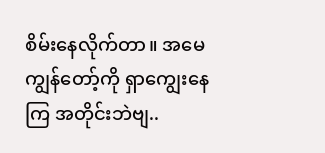စိမ်းနေလိုက်တာ။ အမေ ကျွန်တော့်ကို ရှာကျွေးနေကြ အတိုင်းဘဲဗျ..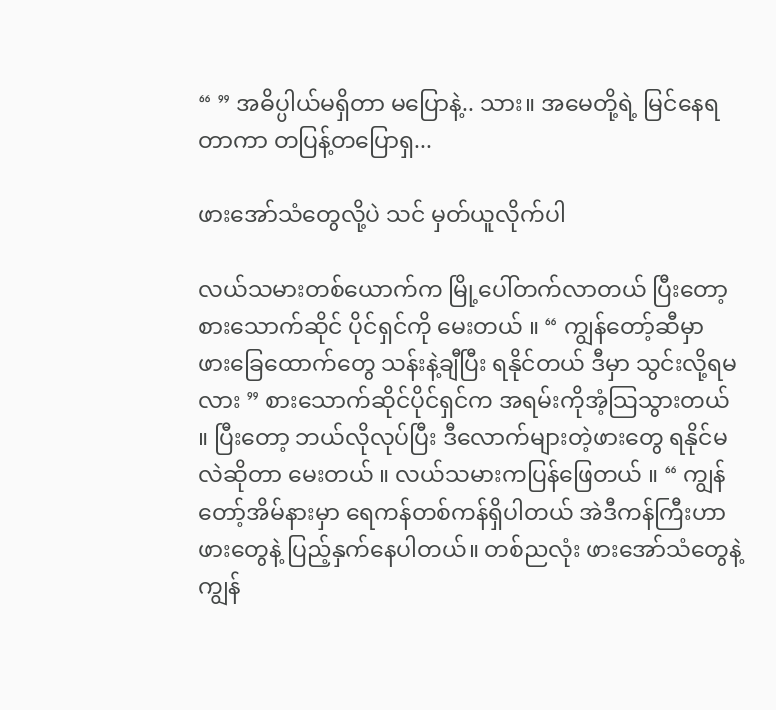“ ” အဓိပ္ပါယ်မရှိတာ မပြောနဲ့.. သား။ အမေတို့ရဲ့ မြင်နေရတာကာ တပြန့်တပြောရှ...

ဖားအော်သံတွေလို့ပဲ သင် မှတ်ယူလိုက်ပါ

လယ်သမားတစ်ယောက်က မြို့ပေါ်တက်လာတယ် ပြီးတော့ စားသောက်ဆိုင် ပိုင်ရှင်ကို မေးတယ် ။ “ ကျွန်တော့်ဆီမှာ ဖားခြေထောက်တွေ သန်းနဲ့ချီပြီး ရနိုင်တယ် ဒီမှာ သွင်းလို့ရမလား ” စားသောက်ဆိုင်ပိုင်ရှင်က အရမ်းကိုအံ့သြသွားတယ် ။ ပြီးတော့ ဘယ်လိုလုပ်ပြီး ဒီလောက်များတဲ့ဖားတွေ ရနိုင်မလဲဆိုတာ မေးတယ် ။ လယ်သမားကပြန်ဖြေတယ် ။ “ ကျွန်တော့်အိမ်နားမှာ ရေကန်တစ်ကန်ရှိပါတယ် အဲဒီကန်ကြီးဟာ ဖားတွေနဲ့ ပြည့်နှက်နေပါတယ်။ တစ်ညလုံး ဖားအော်သံတွေနဲ့ ကျွန်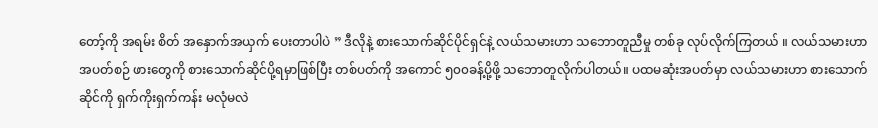တော့်ကို အရမ်း စိတ် အနှောက်အယှက် ပေးတာပါပဲ ” ဒီလိုနဲ့ စားသောက်ဆိုင်ပိုင်ရှင်နဲ့ လယ်သမားဟာ သဘောတူညီမှု တစ်ခု လုပ်လိုက်ကြတယ် ။ လယ်သမားဟာ အပတ်စဉ် ဖားတွေကို စားသောက်ဆိုင်ပို့ရမှာဖြစ်ပြီး တစ်ပတ်ကို အကောင် ၅၀၀ခန့်ပို့ဖို့ သဘောတူလိုက်ပါတယ်။ ပထမဆုံးအပတ်မှာ လယ်သမားဟာ စားသောက်ဆိုင်ကို ရှက်ကိုးရှက်ကန်း မလုံမလဲ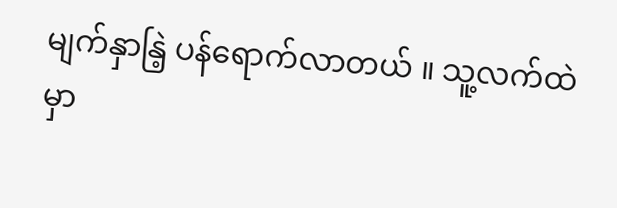မျက်နှာနြဲ့ ပန်ရောက်လာတယ် ။ သူ့လက်ထဲမှာ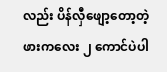လည်း ပိန်လှီဖျော့တော့တဲ့ ဖားကလေး ၂ ကောင်ပဲပါ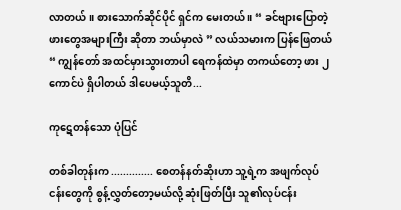လာတယ် ။ စားသောက်ဆိုင်ပိုင် ရှင်က မေးတယ် ။ “ ခင်ဗျားပြောတဲ့ ဖားတွေအများကြီး ဆိုတာ ဘယ်မှာလဲ ” လယ်သမားက ပြန်ဖြေတယ် “ ကျွန်တော် အထင်မှားသွားတာပါ ရေကန်ထဲမှာ တကယ်တော့ ဖား ၂ ကောင်ပဲ ရှိပါတယ် ဒါပေမယ့်သူတိ...

ကုဋေတန်သော ပုံပြင်

တစ်ခါတုန်းက .............. စေတန်နတ်ဆိုးဟာ သူ့ရဲ့က အဖျက်လုပ်ငန်းတွေကို စွန့်လွှတ်တော့မယ်လို့ ဆုံးဖြတ်ပြီး သူ၏လုပ်ငန်း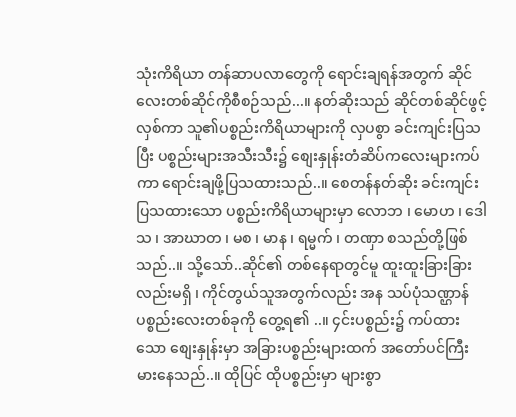သုံးကိရိယာ တန်ဆာပလာတွေကို ရောင်းချရန်အတွက် ဆိုင်လေးတစ်ဆိုင်ကိုစီစဉ်သည်...။ နတ်ဆိုးသည် ဆိုင်တစ်ဆိုင်ဖွင့်လှစ်ကာ သူ၏ပစ္စည်းကိရိယာများကို လှပစွာ ခင်းကျင်းပြသပြီး ပစ္စည်းများအသီးသီး၌ စျေးနှုန်းတံဆိပ်ကလေးများကပ်ကာ ရောင်းချဖို့ပြသထားသည်..။ စေတန်နတ်ဆိုး ခင်းကျင်းပြသထားသော ပစ္စည်းကိရိယာများမှာ လောဘ ၊ မောဟ ၊ ဒေါသ ၊ အာဃာတ ၊ မစ ၊ မာန ၊ ရမ္မက် ၊ တဏှာ စသည်တို့ဖြစ်သည်..။ သို့သော်..ဆိုင်၏ တစ်နေရာတွင်မူ ထူးထူးခြားခြား လည်းမရှိ ၊ ကိုင်တွယ်သူအတွက်လည်း အန သပ်ပုံသဏ္ဌာန်ပစ္စည်းလေးတစ်ခုကို တွေ့ရ၏ ..။ ၄င်းပစ္စည်း၌ ကပ်ထားသော စျေးနှုန်းမှာ အခြားပစ္စည်းများထက် အတော်ပင်ကြီးမားနေသည်..။ ထိုပြင် ထိုပစ္စည်းမှာ များစွာ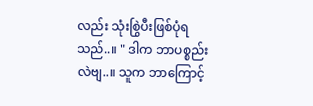လည်း သုံးစြွဲပီးဖြစ်ပုံရသည်..။ " ဒါက ဘာပစ္စည်းလဲဗျ..။ သူက ဘာကြောင့်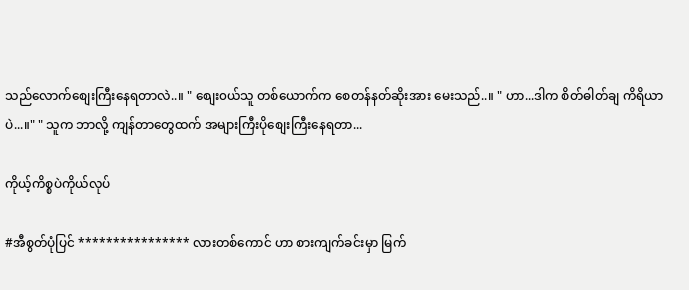သည်လောက်စျေးကြီးနေရတာလဲ..။ " စျေး၀ယ်သူ တစ်ယောက်က စေတန်နတ်ဆိုးအား မေးသည်..။ " ဟာ...ဒါက စိတ်ဓါတ်ချ ကိရိယာပဲ...။" " သူက ဘာလို့ ကျန်တာတွေထက် အများကြီးပိုစျေးကြီးနေရတာ...

ကိုယ့်ကိစ္စပဲကိုယ်လုပ်

#အီစွတ်ပုံပြင် **************** လားတစ်ကောင် ဟာ စားကျက်ခင်းမှာ မြက်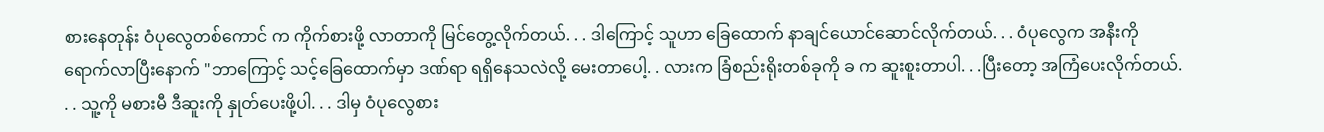စားနေတုန်း ဝံပုလွေတစ်ကောင် က ကိုက်စားဖို့ လာတာကို မြင်တွေ့လိုက်တယ်. . . ဒါကြောင့် သူဟာ ခြေထောက် နာချင်ယောင်ဆောင်လိုက်တယ်. . . ၀ံပုလွေက အနီးကို ရောက်လာပြီးနောက် "ဘာကြောင့် သင့်ခြေထောက်မှာ ဒဏ်ရာ ရရှိနေသလဲလို့ မေးတာပေါ့. . လားက ခြံစည်းရိုးတစ်ခုကို ခ က ဆူးစူးတာပါ. . .ပြီးတော့ အကြံပေးလိုက်တယ်. . . သူ့ကို မစားမီ ဒီဆူးကို နှုတ်ပေးဖို့ပါ. . . ဒါမှ ဝံပုလွေစား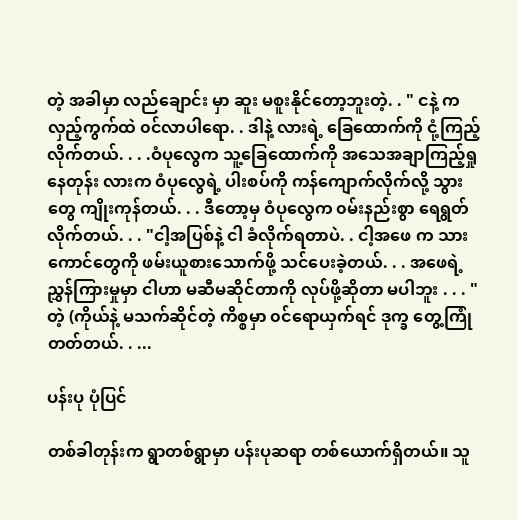တဲ့ အခါမှာ လည်ချောင်း မှာ ဆူး မစူးနိုင်တော့ဘူးတဲ့. . " ငနဲ့ က လှည့်ကွက်ထဲ ၀င်လာပါရော. . ဒါနဲ့ လားရဲ့ ခြေထောက်ကို ငုံ့ကြည့်လိုက်တယ်. . . .ဝံပုလွေက သူ့ခြေထောက်ကို အသေအချာကြည့်ရှုနေတုန်း လားက ဝံပုလွေရဲ့ ပါးစပ်ကို ကန်ကျောက်လိုက်လို့ သွားတွေ ကျိုးကုန်တယ်. . . ဒီတော့မှ ဝံပုလွေက ၀မ်းနည်းစွာ ရေရွတ်လိုက်တယ်. . . "ငါ့အပြစ်နဲ့ ငါ ခံလိုက်ရတာပဲ. . ငါ့အဖေ က သားကောင်တွေကို ဖမ်းယူစားသောက်ဖို့ သင်ပေးခဲ့တယ်. . . အဖေရဲ့ ညွှန်ကြားမှုမှာ ငါဟာ မဆီမဆိုင်တာကို လုပ်ဖို့ဆိုတာ မပါဘူး . . . " တဲ့ (ကိုယ်နဲ့ မသက်ဆိုင်တဲ့ ကိစ္စမှာ ၀င်ရောယှက်ရင် ဒုက္ခ တွေ့ကြုံတတ်တယ်. . ...

ပန်းပု ပုံပြင်

တစ်ခါတုန်းက ရွာတစ်ရွာမှာ ပန်းပုဆရာ တစ်ယောက်ရှိတယ်။ သူ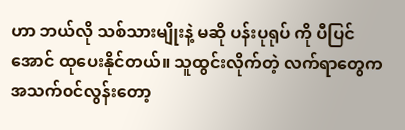ဟာ ဘယ်လို သစ်သားမျိုးနဲ့ မဆို ပန်းပုရုပ် ကို ပီပြင်အောင် ထုပေးနိုင်တယ်။ သူထွင်းလိုက်တဲ့ လက်ရာတွေက အသက်၀င်လွန်းတော့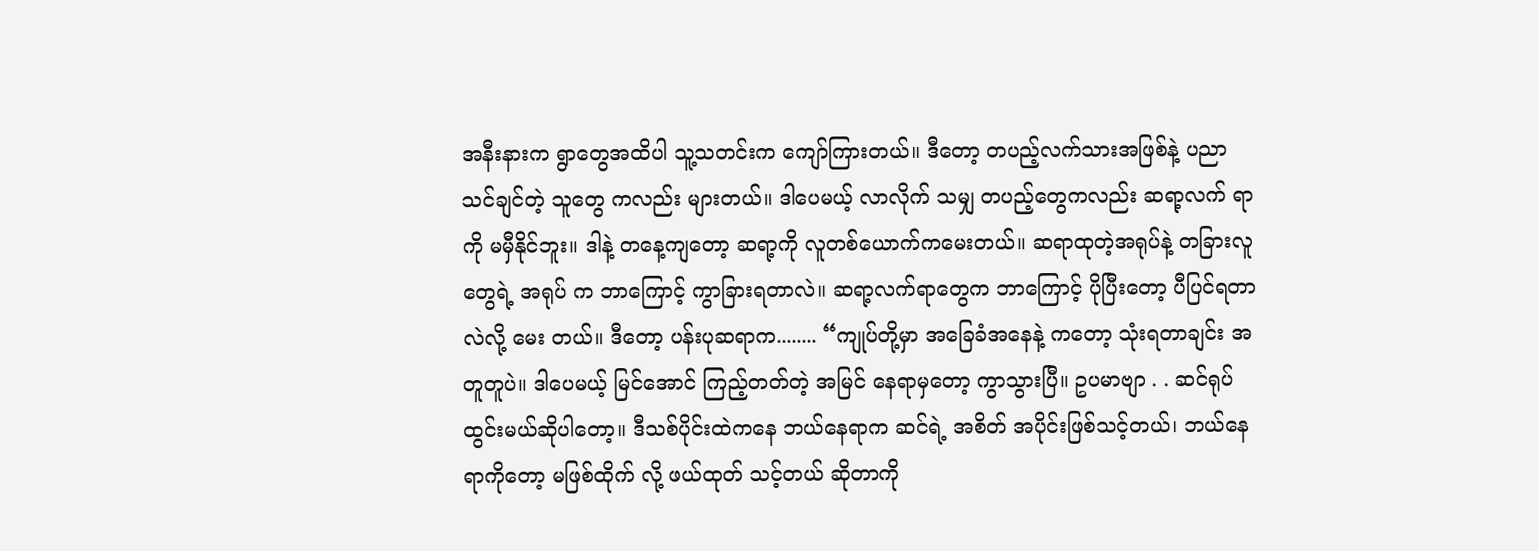အနီးနားက ရွာတွေအထိပါ သူ့သတင်းက ကျော်ကြားတယ်။ ဒီတော့ တပည့်လက်သားအဖြစ်နဲ့ ပညာ သင်ချင်တဲ့ သူတွေ ကလည်း များတယ်။ ဒါပေမယ့် လာလိုက် သမျှ တပည့်တွေကလည်း ဆရာ့လက် ရာ ကို မမှီနိုင်ဘူး။ ဒါနဲ့ တနေ့ကျတော့ ဆရာ့ကို လူတစ်ယောက်ကမေးတယ်။ ဆရာထုတဲ့အရုပ်နဲ့ တခြားလူတွေရဲ့ အရုပ် က ဘာကြောင့် ကွာခြားရတာလဲ။ ဆရာ့လက်ရာတွေက ဘာကြောင့် ပိုပြီးတော့ ပီပြင်ရတာလဲလို့ မေး တယ်။ ဒီတော့ ပန်းပုဆရာက........ “ကျုပ်တို့မှာ အခြေခံအနေနဲ့ ကတော့ သုံးရတာချင်း အတူတူပဲ။ ဒါပေမယ့် မြင်အောင် ကြည့်တတ်တဲ့ အမြင် နေရာမှတော့ ကွာသွားပြီ။ ဥပမာဗျာ . . ဆင်ရုပ်ထွင်းမယ်ဆိုပါတော့။ ဒီသစ်ပိုင်းထဲကနေ ဘယ်နေရာက ဆင်ရဲ့ အစိတ် အပိုင်းဖြစ်သင့်တယ်၊ ဘယ်နေရာကိုတော့ မဖြစ်ထိုက် လို့ ဖယ်ထုတ် သင့်တယ် ဆိုတာကို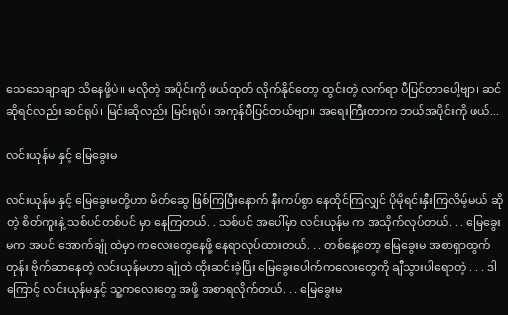သေသေချာချာ သိနေဖို့ပဲ။ မလိုတဲ့ အပိုင်းကို ဖယ်ထုတ် လိုက်နိုင်တော့ ထွင်းတဲ့ လက်ရာ ပီပြင်တာပေါ့ဗျာ၊ ဆင်ဆိုရင်လည်း ဆင်ရုပ်၊ မြင်းဆိုလည်း မြင်းရုပ်၊ အကုန်ပီပြင်တယ်ဗျာ။ အရေးကြီးတာက ဘယ်အပိုင်းကို ဖယ်...

လင်းယုန်မ နှင့် မြေခွေးမ

လင်းယုန်မ နှင့် မြေခွေးမတို့ဟာ မိတ်ဆွေ ဖြစ်ကြပြီးနောက် နီးကပ်စွာ နေထိုင်ကြလျှင် ပိုမိုရင်းနှီးကြလိမ့်မယ် ဆိုတဲ့ စိတ်ကူးနဲ့ သစ်ပင်တစ်ပင် မှာ နေကြတယ်. . သစ်ပင် အပေါ်မှာ လင်းယုန်မ က အသိုက်လုပ်တယ်. . . မြေခွေးမက အပင် အောက်ချုံ ထဲမှာ ကလေးတွေနေဖို့ နေရာလုပ်ထားတယ်. . . တစ်နေ့တော့ မြေခွေးမ အစာရှာထွက်တုန်း ဗိုက်ဆာနေတဲ့ လင်းယုန်မဟာ ချုံထဲ ထိုးဆင်းခဲ့ပြိး မြေခွေးပေါက်ကလေးတွေကို ချီသွားပါရောတဲ့ . . . ဒါကြောင့် လင်းယုန်မနှင့် သူ့ကလေးတွေ အဖို့ အစာရလိုက်တယ်. . . မြေခွေးမ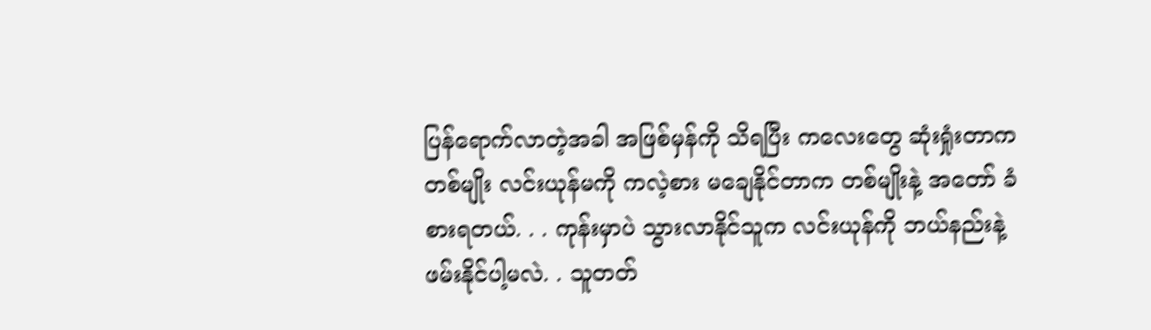ပြန်ရောက်လာတဲ့အခါ အဖြစ်မှန်ကို သိရပြီး ကလေးတွေ ဆုံးရှုံးတာက တစ်မျိုး လင်းယုန်မကို ကလဲ့စား မချေနိုင်တာက တစ်မျိုးနဲ့ အတော် ခံစားရတယ်. . . ကုန်းမှာပဲ သွားလာနိုင်သူက လင်းယုန်ကို ဘယ်နည်းနဲ့ ဖမ်းနိုင်ပါ့မလဲ. . သူတတ်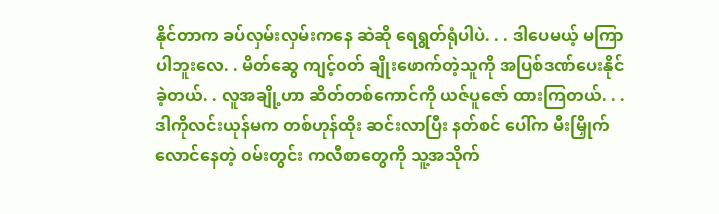နိုင်တာက ခပ်လှမ်းလှမ်းကနေ ဆဲဆို ရေရွတ်ရုံပါပဲ. . . ဒါပေမယ့် မကြာပါဘူးလေ. . မိတ်ဆွေ ကျင့်၀တ် ချိုးဖောက်တဲ့သူကို အပြစ်ဒဏ်ပေးနိုင်ခဲ့တယ်. . လူအချို့ဟာ ဆိတ်တစ်ကောင်ကို ယဇ်ပူဇော် ထားကြတယ်. . . ဒါကိုလင်းယုန်မက တစ်ဟုန်ထိုး ဆင်းလာပြီး နတ်စင် ပေါ်က မီးမြှိုက်လောင်နေတဲ့ ၀မ်းတွင်း ကလီစာတွေကို သူ့အသိုက်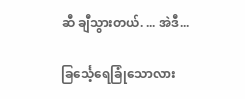ဆီ ချီသွားတယ်. ... အဲဒီ...

ခြင်္သေ့ရေခြုံသောလား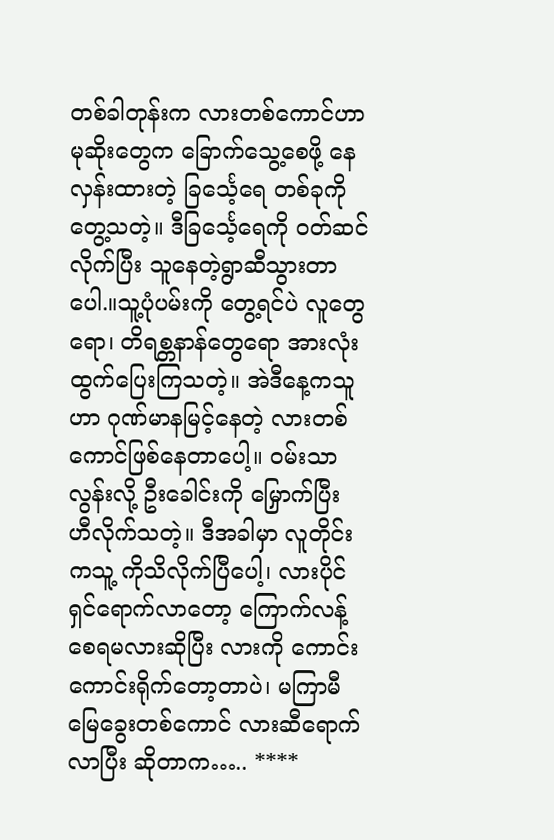တစ်ခါတုန်းက လားတစ်ကောင်ဟာ မုဆိုးတွေက ခြောက်သွေ့စေဖို့ နေလှန်းထားတဲ့ ခြင်္သေ့ရေ တစ်ခုကိုတွေ့သတဲ့။ ဒီခြင်္သေ့ရေကို ၀တ်ဆင်လိုက်ပြီး သူနေတဲ့ရွာဆီသွားတာပေါ.။သူ့ပုံပမ်းကို တွေ့ရင်ပဲ လူတွေရော၊ တိရစ္တနာန်တွေရော အားလုံးထွက်ပြေးကြသတဲ့။ အဲဒီနေ့ကသူဟာ ဂုဏ်မာနမြင့်နေတဲ့ လားတစ်ကောင်ဖြစ်နေတာပေါ့။ ၀မ်းသာလွန်းလို့ ဦးခေါင်းကို မြှောက်ပြီး ဟီလိုက်သတဲ့။ ဒီအခါမှာ လူတိုင်းကသူ့ ကိုသိလိုက်ပြီပေါ့၊ လားပိုင်ရှင်ရောက်လာတော့ ကြောက်လန့်စေရမလားဆိုပြီး လားကို ကောင်းကောင်းရိုက်တော့တာပဲ၊ မကြာမီ မြေခွေးတစ်ကောင် လားဆီရောက်လာပြီး ဆိုတာက….. ****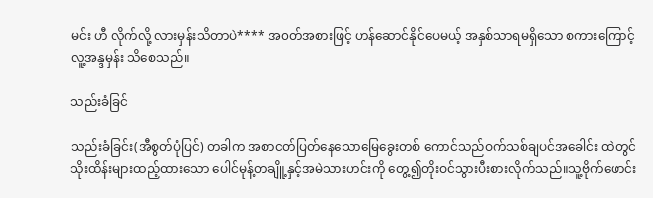မင်း ဟီ လိုက်လို့ လားမှန်းသိတာပဲ**** အ၀တ်အစားဖြင့် ဟန်ဆောင်နိုင်ပေမယ့် အနှစ်သာရမရှိသော စကားကြောင့် လူ့အန္ဒမှန်း သိစေသည်။

သည်းခံခြင်

သည်းခံခြင်း(အီစွတ်ပုံပြင်) တခါက အစာငတ်ပြတ်နေသောမြေခွေးတစ် ကောင်သည်ဝက်သစ်ချပင်အခေါင်း ထဲတွင်သိုးထိန်းများထည့်ထားသော ပေါင်မုန့်တချိူ့နှင့်အမဲသားဟင်းကို တွေ့၍တိုးဝင်သွားပီးစားလိုက်သည်။သူ့ဗိုက်ဖောင်း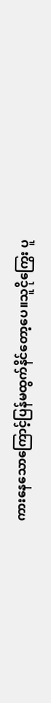ကားနေသောကြောင့်ပြန်မထွက်နိင်တော့ပေ။သူငိုကြွေး ပူ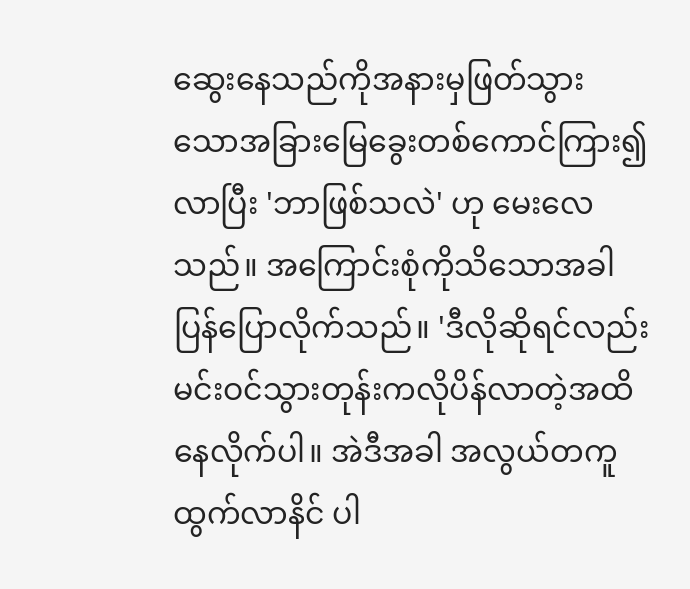ဆွေးနေသည်ကိုအနားမှဖြတ်သွား သောအခြားမြေခွေးတစ်ကောင်ကြား၍လာပြီး 'ဘာဖြစ်သလဲ' ဟု မေးလေသည်။ အကြောင်းစုံကိုသိသောအခါပြန်ပြောလိုက်သည်။ 'ဒီလိုဆိုရင်လည်းမင်းဝင်သွားတုန်းကလိုပိန်လာတဲ့အထိနေလိုက်ပါ။ အဲဒီအခါ အလွယ်တကူထွက်လာနိင် ပါ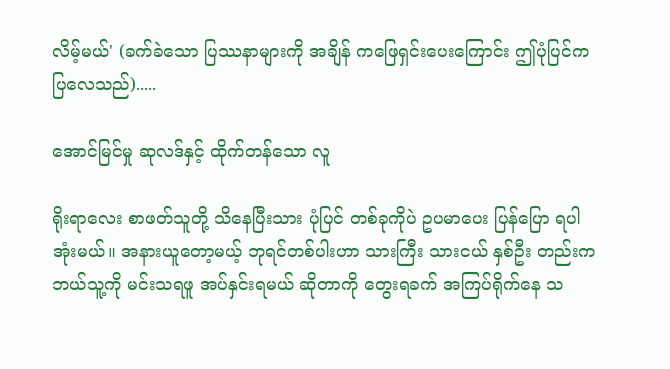လိမ့်မယ်' (ခက်ခဲသော ပြဿနာများကို အချိန် ကဖြေရှင်းပေးကြောင်း ဤပုံပြင်က ပြလေသည်).....

အောင်မြင်မှု ဆုလဒ်နှင့် ထိုက်တန်သော လူ

ရိုးရာလေး စာဖတ်သူတို့ သိနေပြီးသား ပုံပြင် တစ်ခုကိုပဲ ဥပမာပေး ပြန်ပြော ရပါအုံးမယ်။ အနားယူတော့မယ့် ဘုရင်တစ်ပါးဟာ သားကြီး သားငယ် နှစ်ဦး တည်းက ဘယ်သူ့ကို မင်းသရဖူ အပ်နှင်းရမယ် ဆိုတာကို တွေးရခက် အကြပ်ရိုက်နေ သ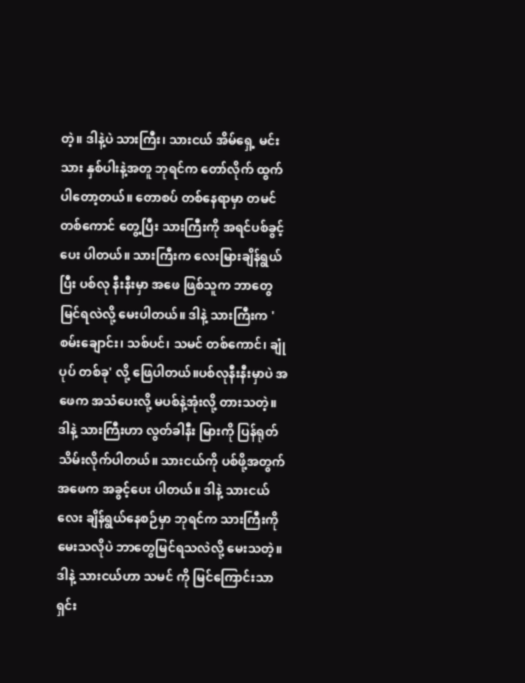တဲ့။ ဒါနဲ့ပဲ သားကြီး၊ သားငယ် အိမ်ရှေ့ မင်းသား နှစ်ပါးနဲ့အတူ ဘုရင်က တော်လိုက် ထွက်ပါတော့တယ်။ တောစပ် တစ်နေရာမှာ တမင် တစ်ကောင် တွေ့ပြီး သားကြီးကို အရင်ပစ်ခွင့်ပေး ပါတယ်။ သားကြီးက လေးမြားချိန်ရွယ် ပြီး ပစ်လု နီးနီးမှာ အဖေ ဖြစ်သူက ဘာတွေမြင်ရလဲလို့ မေးပါတယ်။ ဒါနဲ့ သားကြီးက 'စမ်းချောင်း၊ သစ်ပင်၊ သမင် တစ်ကောင်၊ ချုံပုပ် တစ်ခု' လို့ ဖြေပါတယ်။ပစ်လုနီးနီးမှာပဲ အဖေက အသံပေးလို့ မပစ်နဲ့အုံးလို့ တားသတဲ့။ ဒါနဲ့ သားကြီးဟာ လွတ်ခါနီး မြားကို ပြန်ရုတ်သိမ်းလိုက်ပါတယ်။ သားငယ်ကို ပစ်ဖို့အတွက် အဖေက အခွင့်ပေး ပါတယ်။ ဒါနဲ့ သားငယ်လေး ချိန်ရွယ်နေစဉ်မှာ ဘုရင်က သားကြီးကို မေးသလိုပဲ ဘာတွေမြင်ရသလဲလို့ မေးသတဲ့။ ဒါနဲ့ သားငယ်ဟာ သမင် ကို မြင်ကြောင်းသာ ရှင်း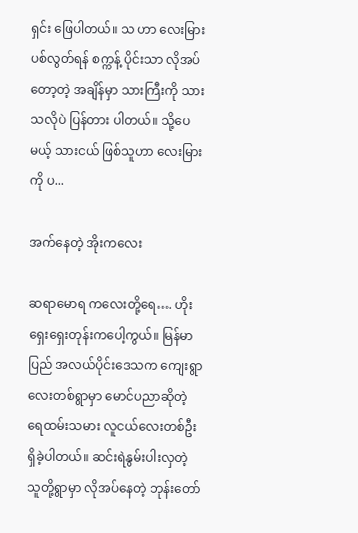ရှင်း ဖြေပါတယ်။ သ ဟာ လေးမြား ပစ်လွတ်ရန် စက္ကန့် ပိုင်းသာ လိုအပ်တော့တဲ့ အချိန်မှာ သားကြီးကို သားသလိုပဲ ပြန်တား ပါတယ်။ သို့ပေမယ့် သားငယ် ဖြစ်သူဟာ လေးမြားကို ပ...

အက်နေတဲ့ အိုးကလေး

ဆရာမောရ ကလေးတို့ရေ…. ဟိုးရှေးရှေးတုန်းကပေါ့ကွယ်။ မြန်မာပြည် အလယ်ပိုင်းဒေသက ကျေးရွာလေးတစ်ရွာမှာ မောင်ပညာဆိုတဲ့ ရေထမ်းသမား လူငယ်လေးတစ်ဦး ရှိခဲ့ပါတယ်။ ဆင်းရဲနွမ်းပါးလှတဲ့ သူတို့ရွာမှာ လိုအပ်နေတဲ့ ဘုန်းတော်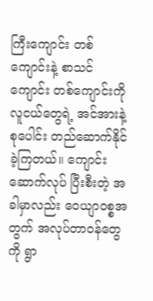ကြီးကျောင်း တစ်ကျောင်းနဲ့ စာသင်ကျောင်း တစ်ကျောင်းကို လူငယ်တွေရဲ့ အင်အားနဲ့ စုပေါင်း တည်ဆောက်နိုင် ခဲ့ကြတယ်။ ကျောင်းဆောက်လုပ် ပြီးစီးတဲ့ အခါမှာလည်း ဝေယျာ၀စ္စအတွက် အလုပ်တာ၀န်တွေကို ရွာ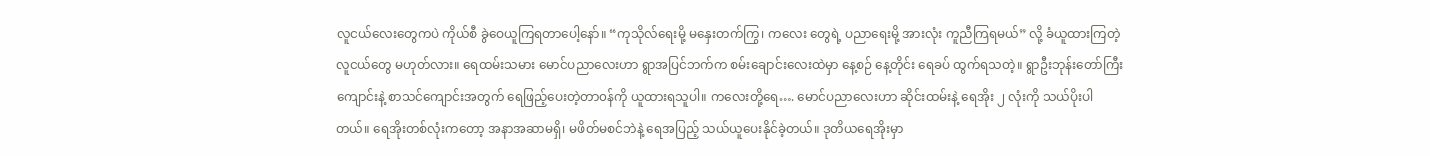လူငယ်လေးတွေကပဲ ကိုယ်စီ ခွဲဝေယူကြရတာပေါ့နော်။ “ကုသိုလ်ရေးမို့ မနှေးတက်ကြွ၊ ကလေး တွေရဲ့ ပညာရေးမို့ အားလုံး ကူညီကြရမယ်” လို့ ခံယူထားကြတဲ့ လူငယ်တွေ မဟုတ်လား။ ရေထမ်းသမား မောင်ပညာလေးဟာ ရွာအပြင်ဘက်က စမ်းချောင်းလေးထဲမှာ နေ့စဉ် နေ့တိုင်း ရေခပ် ထွက်ရသတဲ့။ ရွာဦးဘုန်းတော်ကြီး ကျောင်းနဲ့ စာသင်ကျောင်းအတွက် ရေဖြည့်ပေးတဲ့တာ၀န်ကို ယူထားရသူပါ။ ကလေးတို့ရေ…. မောင်ပညာလေးဟာ ဆိုင်းထမ်းနဲ့ ရေအိုး ၂ လုံးကို သယ်ပိုးပါတယ်။ ရေအိုးတစ်လုံးကတော့ အနာအဆာမရှိ၊ မဖိတ်မစင်ဘဲနဲ့ ရေအပြည့် သယ်ယူပေးနိုင်ခဲ့တယ်။ ဒုတိယရေအိုးမှာ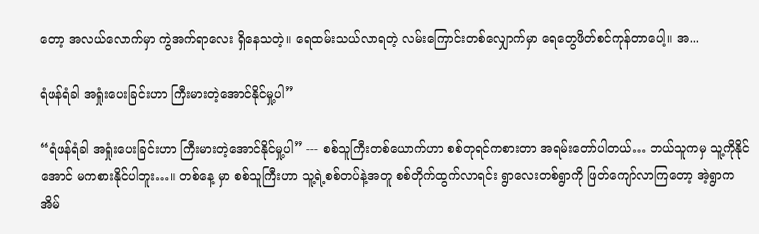တော့ အလယ်လောက်မှာ ကွဲအက်ရာလေး ရှိနေသတဲ့။ ရေထမ်းသယ်လာရတဲ့ လမ်းကြောင်းတစ်လျှောက်မှာ ရေတွေဖိတ်စင်ကုန်တာပေါ့။ အ...

ရံဖန်ရံခါ အရှုံးပေးခြင်းဟာ ကြီးမားတဲ့အောင်နိုင်မှု့ပါ”

“ရံဖန်ရံခါ အရှုံးပေးခြင်းဟာ ကြီးမားတဲ့အောင်နိုင်မှု့ပါ” --- စစ်သူကြီးတစ်ယောက်ဟာ စစ်တုရင်ကစားတာ အရမ်းတော်ပါတယ်… ဘယ်သူကမှ သူ့ကိုနိုင်အောင် မကစားနိုင်ပါဘူး…။ တစ်နေ့ မှာ စစ်သူကြီးဟာ သူ့ရဲ့စစ်တပ်နဲ့အတူ စစ်တိုက်ထွက်လာရင်း ရွာလေးတစ်ရွာကို ဖြတ်ကျော်လာကြတော့ အဲ့ရွာက အိမ်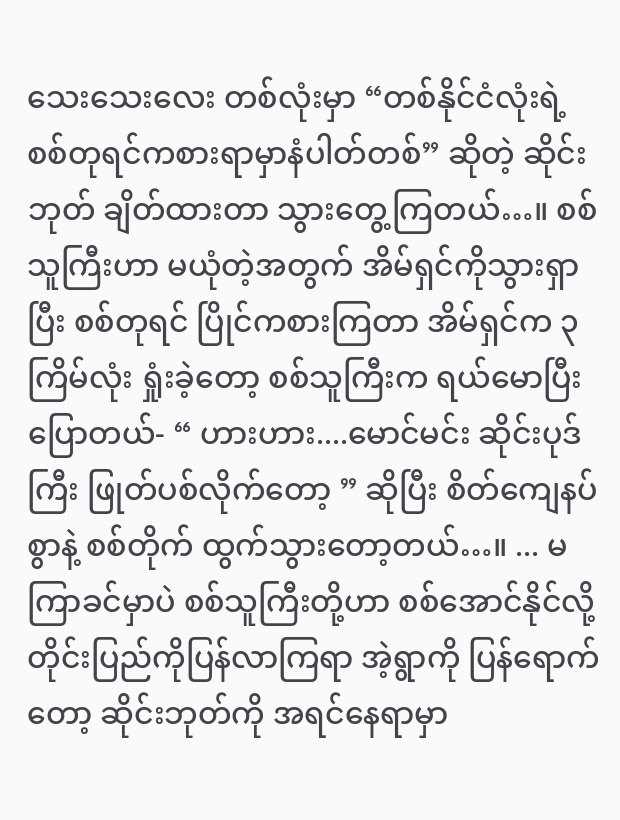သေးသေးလေး တစ်လုံးမှာ “တစ်နိုင်ငံလုံးရဲ့စစ်တုရင်ကစားရာမှာနံပါတ်တစ်” ဆိုတဲ့ ဆိုင်းဘုတ် ချိတ်ထားတာ သွားတွေ့ကြတယ်…။ စစ်သူကြီးဟာ မယုံတဲ့အတွက် အိမ်ရှင်ကိုသွားရှာပြီး စစ်တုရင် ပြိုင်ကစားကြတာ အိမ်ရှင်က ၃ ကြိမ်လုံး ရှုံးခဲ့တော့ စစ်သူကြီးက ရယ်မောပြီး ပြောတယ်- “ ဟားဟား....မောင်မင်း ဆိုင်းပုဒ်ကြီး ဖြုတ်ပစ်လိုက်တော့ ” ဆိုပြီး စိတ်ကျေနပ်စွာနဲ့ စစ်တိုက် ထွက်သွားတော့တယ်…။ ... မကြာခင်မှာပဲ စစ်သူကြီးတို့ဟာ စစ်အောင်နိုင်လို့ တိုင်းပြည်ကိုပြန်လာကြရာ အဲ့ရွာကို ပြန်ရောက်တော့ ဆိုင်းဘုတ်ကို အရင်နေရာမှာ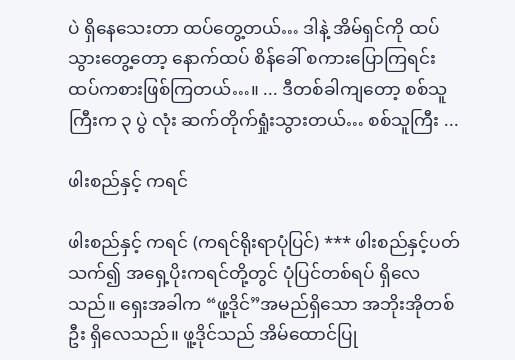ပဲ ရှိနေသေးတာ ထပ်တွေ့တယ်… ဒါနဲ့ အိမ်ရှင်ကို ထပ်သွားတွေ့တော့ နောက်ထပ် စိန်ခေါ် စကားပြောကြရင်း ထပ်ကစားဖြစ်ကြတယ်…။ ... ဒီတစ်ခါကျတော့ စစ်သူကြီးက ၃ ပွဲ လုံး ဆက်တိုက်ရှုံးသွားတယ်… စစ်သူကြီး ...

ဖါးစည်နှင့် ကရင်

ဖါးစည်နှင့် ကရင် (ကရင်ရိုးရာပုံပြင်) *** ဖါးစည်နှင့်ပတ်သက်၍ အရှေ့ပိုးကရင်တို့တွင် ပုံပြင်တစ်ရပ် ရှိလေသည်။ ရှေးအခါက “ဖူ့ဒိုင်”အမည်ရှိသော အဘိုးအိုတစ်ဦး ရှိလေသည်။ ဖူ့ဒိုင်သည် အိမ်ထောင်ပြု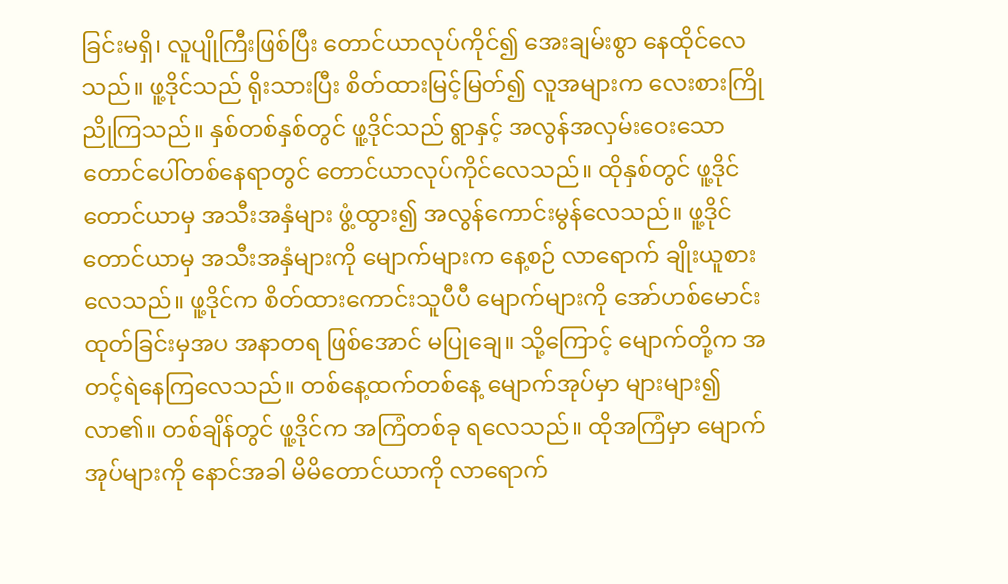ခြင်းမရှိ၊ လူပျိုကြီးဖြစ်ပြီး တောင်ယာလုပ်ကိုင်၍ အေးချမ်းစွာ နေထိုင်လေသည်။ ဖူ့ဒိုင်သည် ရိုးသားပြီး စိတ်ထားမြင့်မြတ်၍ လူအများက လေးစားကြိုညိုကြသည်။ နှစ်တစ်နှစ်တွင် ဖူ့ဒိုင်သည် ရွာနှင့် အလွန်အလှမ်းဝေးသော တောင်ပေါ်တစ်နေရာတွင် တောင်ယာလုပ်ကိုင်လေသည်။ ထိုနှစ်တွင် ဖူ့ဒိုင် တောင်ယာမှ အသီးအနှံများ ဖွံ့ထွား၍ အလွန်ကောင်းမွန်လေသည်။ ဖူ့ဒိုင် တောင်ယာမှ အသီးအနှံများကို မျောက်များက နေ့စဉ် လာရောက် ချိုးယူစားလေသည်။ ဖူ့ဒိုင်က စိတ်ထားကောင်းသူပီပီ မျောက်များကို အော်ဟစ်မောင်းထုတ်ခြင်းမှအပ အနာတရ ဖြစ်အောင် မပြုချေ။ သို့ကြောင့် မျောက်တို့က အတင့်ရဲနေကြလေသည်။ တစ်နေ့ထက်တစ်နေ့ မျောက်အုပ်မှာ များများ၍ လာ၏။ တစ်ချိန်တွင် ဖူ့ဒိုင်က အကြံတစ်ခု ရလေသည်။ ထိုအကြံမှာ မျောက်အုပ်များကို နောင်အခါ မိမိတောင်ယာကို လာရောက်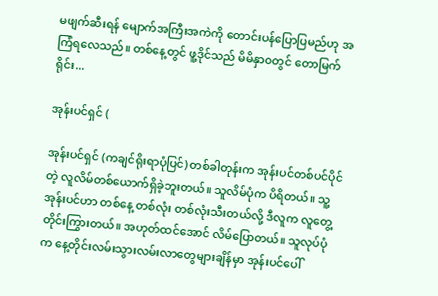မဖျက်ဆီးရန် မျောက်အကြီးအကဲကို တောင်းပန်ပြောပြမည်ဟု အကြံရလေသည်။ တစ်နေ့တွင် ဖူ့ဒိုင်သည် မိမိနှာ၀တွင် တောမြက်ရိုင်း...

အုန်းပင်ရှင် (

အုန်းပင်ရှင် (ကချင်ရိုးရာပုံပြင်) တစ်ခါတုန်းက အုန်းပင်တစ်ပင်ပိုင်တဲ့ လူလိမ်တစ်ယောက်ရှိခဲ့ဘူးတယ်။ သူလိမ်ပုံက ပိရိတယ်။ သူ့အုန်းပင်ဟာ တစ်နေ့ တစ်လုံး တစ်လုံးသီးတယ်လို့ ဒီလူက လူတွေ့တိုင်းကြွားတယ်။ အဟုတ်ထင်အောင် လိမ်ပြောတယ်။ သူလုပ်ပုံက နေ့တိုင်းလမ်းသွားလမ်းလာတွေများချိန်မှာ အုန်းပင်ပေါ်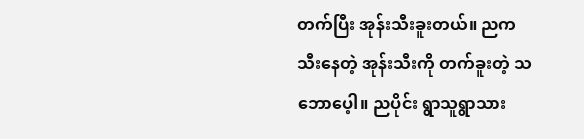တက်ပြီး အုန်းသီးခူးတယ်။ ညက သီးနေတဲ့ အုန်းသီးကို တက်ခူးတဲ့ သဘောပေ့ါ။ ညပိုင်း ရွာသူရွာသား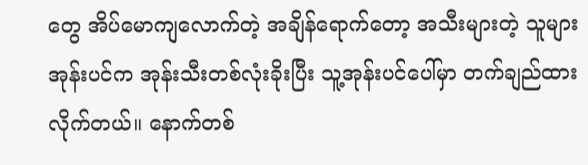တွေ အိပ်မောကျလောက်တဲ့ အချိန်ရောက်တော့ အသီးများတဲ့ သူများအုန်းပင်က အုန်းသီးတစ်လုံးခိုးပြီး သူ့အုန်းပင်ပေါ်မှာ တက်ချည်ထားလိုက်တယ်။ နောက်တစ်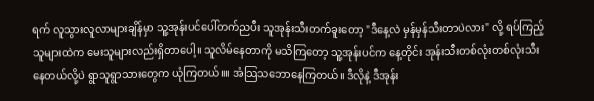ရက် လူသွားလူလာများချိန်မှာ သူ့အုန်းပင်ပေါ်တက်ညပီး သူအုန်းသီးတက်ခူးတော့ "ဒီနေ့လဲ မှန်မှန်သီးတာပဲလား" လို့ ရပ်ကြည့်သူများထဲက မေးသူများလည်းရှိတာပေါ့။ သူလိမ်နေတာကို မသိကြတော့ သူ့အုန်းပင်က နေ့တိုင်း အုန်းသီးတစ်လုံးတစ်လုံးသီးနေတယ်လို့ပဲ ရွာသူရွာသားတွေက ယုံကြတယ်။။ အံသြသဘောနေကြတယ်။ ဒီလိုနဲ့ ဒီအုန်း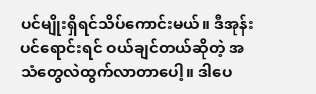ပင်မျိုးရှိရင်သိပ်ကောင်းမယ်။ ဒီအုန်းပင်ရောင်းရင် ဝယ်ချင်တယ်ဆိုတဲ့ အသံတွေလဲထွက်လာတာပေါ့။ ဒါပေ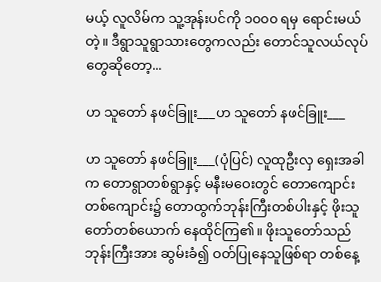မယ့် လူလိမ်က သူ့အုန်းပင်ကို ၁၀၀၀ ရမှ ရောင်းမယ်တဲ့။ ဒီရွာသူရွာသားတွေကလည်း တောင်သူလယ်လုပ်တွေဆိုတော့...

ဟ သူတော် နဖင်ခြူး___ဟ သူတော် နဖင်ခြူး___

ဟ သူတော် နဖင်ခြူး___(ပုံပြင်) လူထုဦးလှ ရှေးအခါက တောရွာတစ်ရွာနှင့် မနီးမဝေးတွင် တောကျောင်းတစ်ကျောင်း၌ တောထွက်ဘုန်းကြီးတစ်ပါးနှင့် ဖိုးသူတော်တစ်ယောက် နေထိုင်ကြ၏။ ဖိုးသူတော်သည် ဘုန်းကြီးအား ဆွမ်းခံ၍ ဝတ်ပြုနေသူဖြစ်ရာ တစ်နေ့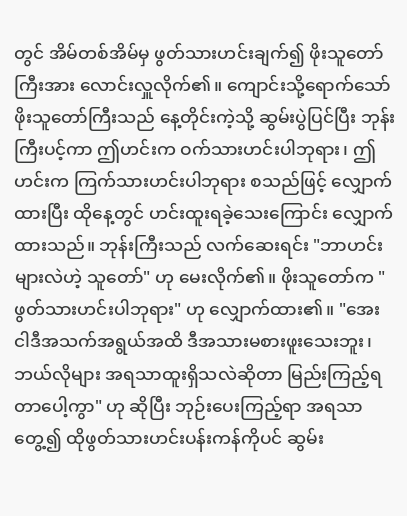တွင် အိမ်တစ်အိမ်မှ ဖွတ်သားဟင်းချက်၍ ဖိုးသူတော်ကြီးအား လောင်းလှူလိုက်၏။ ကျောင်းသို့ရောက်သော် ဖိုးသူတော်ကြီးသည် နေ့တိုင်းကဲ့သို့ ဆွမ်းပွဲပြင်ပြီး ဘုန်းကြီးပင့်ကာ ဤဟင်းက ဝက်သားဟင်းပါဘုရား၊ ဤဟင်းက ကြက်သားဟင်းပါဘုရား စသည်ဖြင့် လျှောက်ထားပြီး ထိုနေ့တွင် ဟင်းထူးရခဲ့သေးကြောင်း လျှောက်ထားသည်။ ဘုန်းကြီးသည် လက်ဆေးရင်း "ဘာဟင်းများလဲဟဲ့ သူတော်" ဟု မေးလိုက်၏။ ဖိုးသူတော်က "ဖွတ်သားဟင်းပါဘုရား" ဟု လျှောက်ထား၏။ "အေး ငါဒီအသက်အရွယ်အထိ ဒီအသားမစားဖူးသေးဘူး၊ ဘယ်လိုများ အရသာထူးရှိသလဲဆိုတာ မြည်းကြည့်ရတာပေါ့ကွာ" ဟု ဆိုပြီး ဘုဉ်းပေးကြည့်ရာ အရသာတွေ့၍ ထိုဖွတ်သားဟင်းပန်းကန်ကိုပင် ဆွမ်း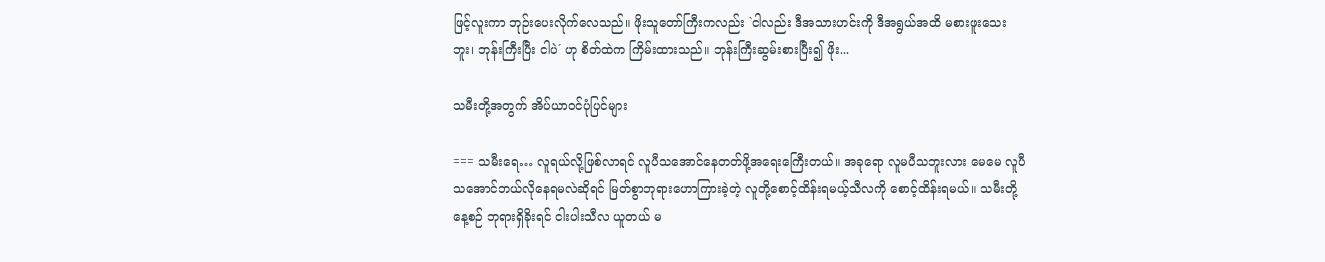ဖြင့်လူးကာ ဘုဉ်းပေးလိုက်လေသည်။ ဖိုးသူတော်ကြီးကလည်း `ငါလည်း ဒီအသားဟင်းကို ဒီအရွယ်အထိ မစားဖူးသေးဘူး၊ ဘုန်းကြီးပြီး ငါပဲ´ ဟု စိတ်ထဲက ကြိမ်းထားသည်။ ဘုန်းကြီးဆွမ်းစားပြီး၍ ဖိုး...

သမီးတို့အတွက် အိပ်ယာဝင်ပုံပြင်များ

=== သမီးရေ… လူရယ်လို့ဖြစ်လာရင် လူပီသအောင်နေတတ်ဖို့အရေးကြေီးတယ်။ အခုရော လူမပီသဘူးလား မေမေ လူပီသအောင်ဘယ်လိုနေရမလဲဆိုရင် မြတ်စွာဘုရားဟောကြားခဲ့တဲ့ လူတို့စောင့်ထိန်းရမယ့်သီလကို စောင့်ထိန်းရမယ်။ သမီးတို့နေ့စဉ် ဘုရားရှိခိုးရင် ငါးပါးသီလ ယူတယ် မ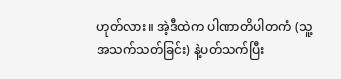ဟုတ်လား။ အဲ့ဒီထဲက ပါဏာတိပါတကံ (သူ့အသက်သတ်ခြင်း) နဲ့ပတ်သက်ပြီး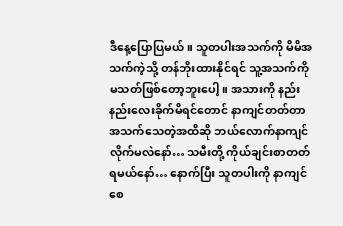ဒီနေ့ပြောပြမယ်။ သူတပါးအသက်ကို မိမိအသက်ကဲ့သို့ တန်ဘိုးထားနိုင်ရင် သူ့အသက်ကို မသတ်ဖြစ်တော့ဘူးပေါ့။ အသားကို နည်းနည်းလေးခိုက်မိရင်တောင် နာကျင်တတ်တာ အသက်သေတဲ့အထိဆို ဘယ်လောက်နာကျင်လိုက်မလဲနော်… သမီးတို့ ကိုယ်ချင်းစာတတ် ရမယ်နော်… နောက်ပြီး သူတပါးကို နာကျင်စေ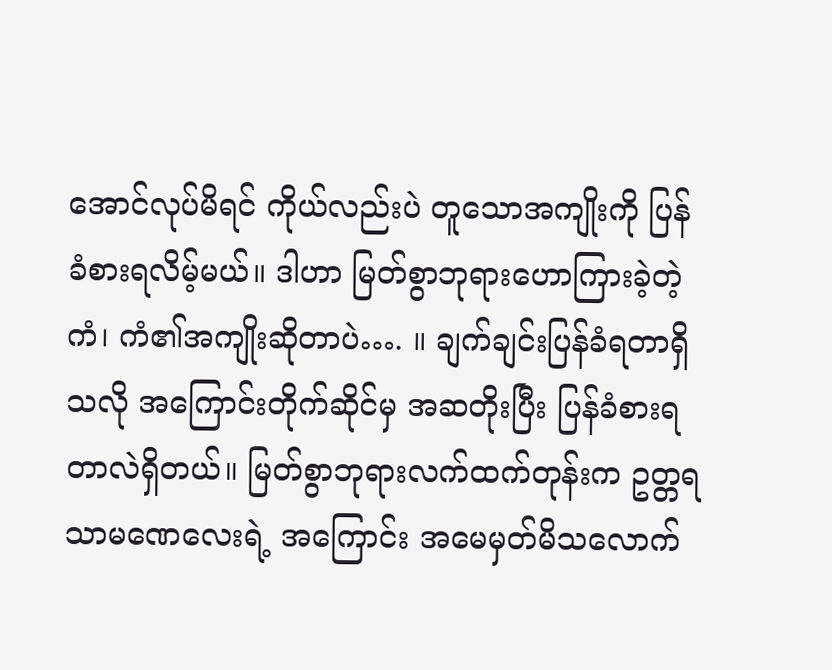အောင်လုပ်မိရင် ကိုယ်လည်းပဲ တူသောအကျိုးကို ပြန်ခံစားရလိမ့်မယ်။ ဒါဟာ မြတ်စွာဘုရားဟောကြားခဲ့တဲ့ ကံ၊ ကံ၏အကျိုးဆိုတာပဲ…. ။ ချက်ချင်းပြန်ခံရတာရှိသလို အကြောင်းတိုက်ဆိုင်မှ အဆတိုးပြီး ပြန်ခံစားရတာလဲရှိတယ်။ မြတ်စွာဘုရားလက်ထက်တုန်းက ဥတ္တရသာမဏေလေးရဲ့ အကြောင်း အမေမှတ်မိသလောက်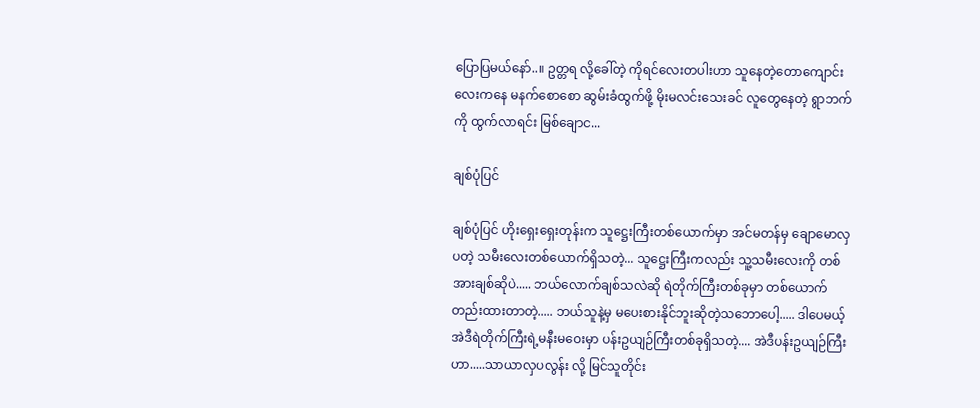ပြောပြမယ်နော်..။ ဥတ္တရ လို့ခေါ်တဲ့ ကိုရင်လေးတပါးဟာ သူနေတဲ့တောကျောင်းလေးကနေ မနက်စောစော ဆွမ်းခံထွက်ဖို့ မိုးမလင်းသေးခင် လူတွေနေတဲ့ ရွာဘက်ကို ထွက်လာရင်း မြစ်ချောင...

ချစ်ပုံပြင်

ချစ်ပုံပြင် ဟိုးရှေးရှေးတုန်းက သူဋ္ဌေးကြီးတစ်ယောက်မှာ အင်မတန်မှ ချောမောလှပတဲ့ သမီးလေးတစ်ယောက်ရှိသတဲ့... သူဋ္ဌေးကြီးကလည်း သူ့သမီးလေးကို တစ်အားချစ်ဆိုပဲ..... ဘယ်လောက်ချစ်သလဲဆို ရဲတိုက်ကြီးတစ်ခုမှာ တစ်ယောက်တည်းထားတာတဲ့..... ဘယ်သူနဲ့မှ မပေးစားနိုင်ဘူးဆိုတဲ့သဘောပေါ့..... ဒါပေမယ့် အဲဒီရဲတိုက်ကြီးရဲ့မနီးမဝေးမှာ ပန်းဥယျဉ်ကြီးတစ်ခုရှိသတဲ့.... အဲဒီပန်းဥယျဉ်ကြီးဟာ.....သာယာလှပလွန်း လို့ မြင်သူတိုင်း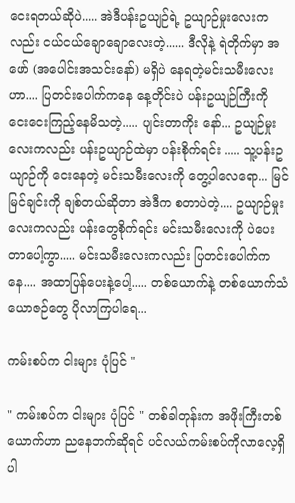ငေးရတယ်ဆိုပဲ..... အဲဒီပန်းဥယျဉ်ရဲ့ ဥယျာဉ်မှုးလေးကလည်း ငယ်ငယ်ချောချောလေးတဲ့...... ဒီလိုနဲ့ ရဲတိုက်မှာ အဖော် (အပေါင်းအသင်းနော်) မရှိပဲ နေရတဲ့မင်းသမီးလေးဟာ.... ပြတင်းပေါက်ကနေ နေ့တိုင်းပဲ ပန်းဥယျဉ်ကြီးကို ငေးငေးကြည့်နေမိသတဲ့..... ပျင်းတာကိုး နော်... ဥယျဉ်မှုးလေးကလည်း ပန်းဥယျာဉ်ထဲမှာ ပန်းစိုက်ရင်း ..... သူ့ပန်းဥယျာဉ်ကို ငေးနေတဲ့ မင်းသမီးလေးကို တွေ့ပါလေရော... မြင်မြင်ချင်းကို ချစ်တယ်ဆိုတာ အဲဒီက စတာပဲတဲ့.... ဥယျာဉ်မှုးလေးကလည်း ပန်းတွေစိုက်ရင်း မင်းသမီးလေးကို ပဲပေးတာပေါ့ကွာ..... မင်းသမီးလေးကလည်း ပြတင်းပေါက်ကနေ.... အထာပြန်ပေးနဲ့ပေါ့..... တစ်ယောက်နဲ့ တစ်ယောက်သံယောဇဉ်တွေ ပိုလာကြပါရေ...

ကမ်းစပ်က ငါးများ ပုံပြင် "

" ကမ်းစပ်က ငါးများ ပုံပြင် " တစ်ခါတုန်းက အဖိုးကြီးတစ်ယောက်ဟာ ညနေဘက်ဆိုရင် ပင်လယ်ကမ်းစပ်ကိုလာလေ့ရှိ ပါ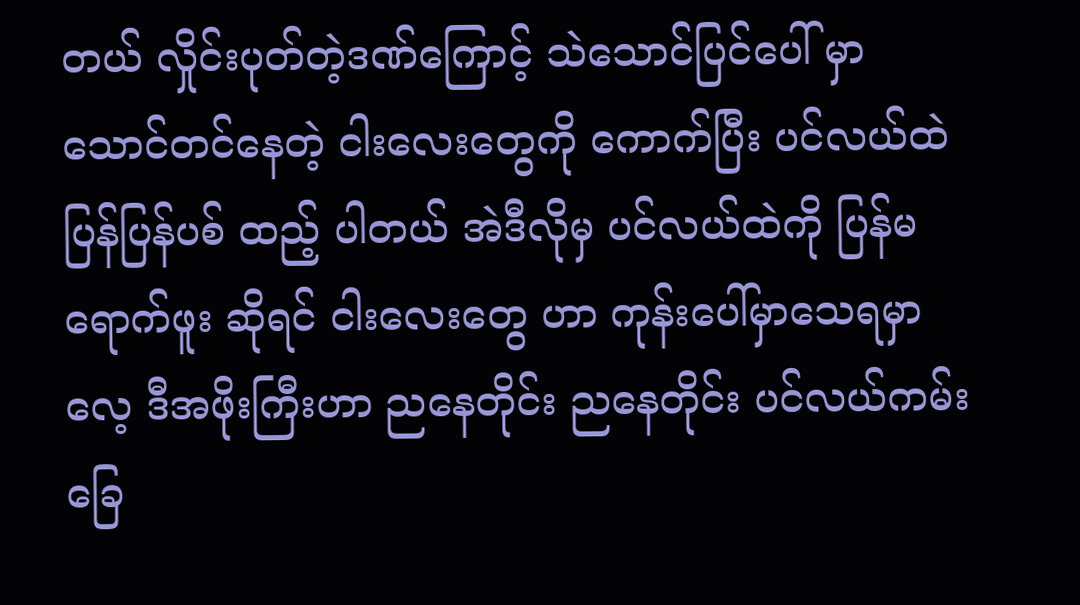တယ် လှိုင်းပုတ်တဲ့ဒဏ်ကြောင့် သဲသောင်ပြင်ပေါ် မှာ သောင်တင်နေတဲ့ ငါးလေးတွေကို ကောက်ပြီး ပင်လယ်ထဲ ပြန်ပြန်ပစ် ထည့် ပါတယ် အဲဒီလိုမှ ပင်လယ်ထဲကို ပြန်မရောက်ဖူး ဆိုရင် ငါးလေးတွေ ဟာ ကုန်းပေါ်မှာသေရမှာ လေ့ ဒီအဖိုးကြီးဟာ ညနေတိုင်း ညနေတိုင်း ပင်လယ်ကမ်းခြေ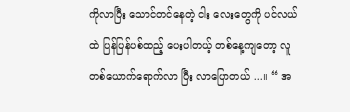ကိုလာပြီး သောင်တင်နေတဲ့ ငါး လေးတွေကို ပင်လယ်ထဲ ပြန်ပြန်ပစ်ထည့် ပေးပါတယ့် တစ်နေ့ကျတော့ လူတစ်ယောက်ရောက်လာ ပြီး လာပြောတယ် ...။ “ အ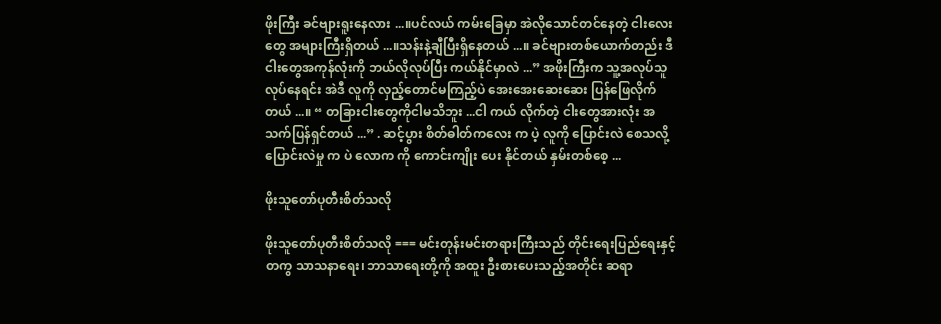ဖိုးကြီး ခင်ဗျားရူးနေလား ...။ပင်လယ် ကမ်းခြေမှာ အဲလိုသောင်တင်နေတဲ့ ငါးလေးတွေ အများကြီးရှိတယ် ...။သန်းနဲ့ချီပြီးရှိနေတယ် ...။ ခင်ဗျားတစ်ယောက်တည်း ဒီငါးတွေအကုန်လုံးကို ဘယ်လိုလုပ်ပြီး ကယ်နိုင်မှာလဲ ...” အဖိုးကြီးက သူ့အလုပ်သူလုပ်နေရင်း အဲဒီ လူကို လှည့်တောင်မကြည့်ပဲ အေးအေးဆေးဆေး ပြန်ဖြေလိုက်တယ် ...။ “ တခြားငါးတွေကိုငါမသိဘူး ...ငါ ကယ် လိုက်တဲ့ ငါးတွေအားလုံး အသက်ပြန်ရှင်တယ် ...” . ဆင့်ပွား စိတ်ဓါတ်ကလေး က ပဲ့ လူကို ပြောင်းလဲ စေသလို့ ပြောင်းလဲမှု က ပဲ လောက ကို ကောင်းကျိုး ပေး နိုင်တယ် နှမ်းတစ်စေ့ ...

ဖိုးသူတော်ပုတီးစိတ်သလို

ဖိုးသူတော်ပုတီးစိတ်သလို === မင်းတုန်းမင်းတရားကြီးသည် တိုင်းရေးပြည်ရေးနှင့်တကွ သာသနာရေး၊ ဘာသာရေးတို့ကို အထူး ဦးစားပေးသည့်အတိုင်း ဆရာ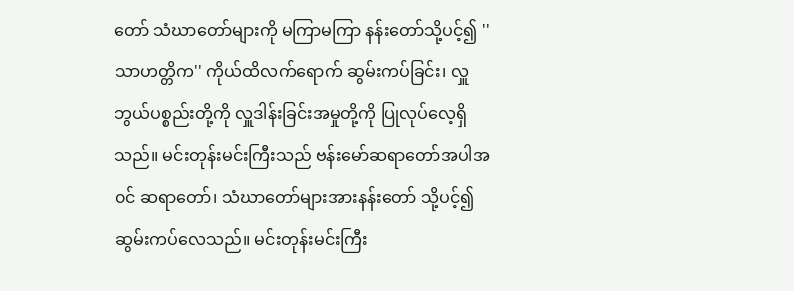တော် သံဃာတော်များကို မကြာမကြာ နန်းတော်သို့ပင့်၍ ''သာဟတ္တိက'' ကိုယ်ထိလက်ရောက် ဆွမ်းကပ်ခြင်း၊ လှူဘွယ်ပစ္စည်းတို့ကို လှူဒါန်းခြင်းအမှုတို့ကို ပြုလုပ်လေ့ရှိသည်။ မင်းတုန်းမင်းကြီးသည် ဗန်းမော်ဆရာတော်အပါအ၀င် ဆရာတော်၊ သံဃာတော်များအားနန်းတော် သို့ပင့်၍ ဆွမ်းကပ်လေသည်။ မင်းတုန်းမင်းကြီး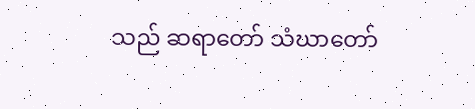သည် ဆရာတော် သံဃာတော်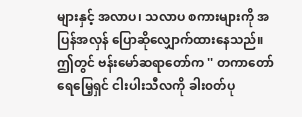များနှင့် အလာပ၊ သလာပ စကားများကို အပြန်အလှန် ပြောဆိုလျှောက်ထားနေသည်။ ဤတွင် ဗန်းမော်ဆရာတော်က '' တကာတော် ရေမြေ့ရှင် ငါးပါးသီလကို ခါး၀တ်ပု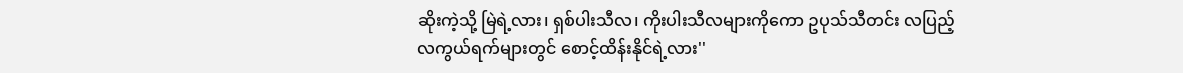ဆိုးကဲ့သို့ မြဲရဲ့လား၊ ရှစ်ပါးသီလ၊ ကိုးပါးသီလများကိုကော ဥပုသ်သီတင်း လပြည့် လကွယ်ရက်များတွင် စောင့်ထိန်းနိုင်ရဲ့လား''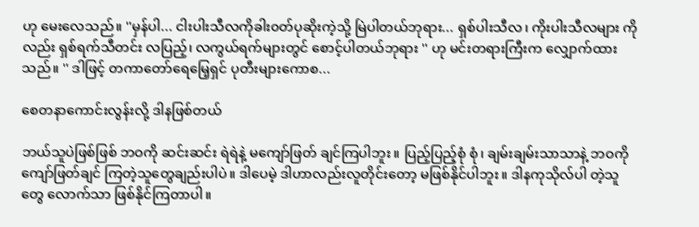ဟု မေးလေသည်။ ''မှန်ပါ... ငါးပါးသီလကိုခါး၀တ်ပုဆိုးကဲ့သို့ မြဲပါတယ်ဘုရား... ရှစ်ပါးသီလ၊ ကိုးပါးသီလများ ကိုလည်း ရှစ်ရက်သီတင်း လပြည့်၊ လကွယ်ရက်များတွင် စောင့်ပါတယ်ဘုရား '' ဟု မင်းတရားကြီးက လျှောက်ထားသည်။ '' ဒါဖြင့် တကာတော်ရေမြေ့ရှင် ပုတီးများကောစ...

စေတနာကောင်းလွန်းလို့ ဒါနဖြစ်တယ်

ဘယ်သူပဲဖြစ်ဖြစ် ဘဝကို ဆင်းဆင်း ရဲရဲနဲ့ မကျော်ဖြတ် ချင်ကြပါဘူး။ ပြည့်ပြည့်စုံ စုံ၊ ချမ်းချမ်းသာသာနဲ့ ဘဝကို ကျော်ဖြတ်ချင် ကြတဲ့သူတွေချည်းပါပဲ။ ဒါပေမဲ့ ဒါဟာလည်းလူတိုင်းတော့ မဖြစ်နိုင်ပါဘူး။ ဒါနကုသိုလ်ပါ တဲ့သူတွေ လောက်သာ ဖြစ်နိုင်ကြတာပါ။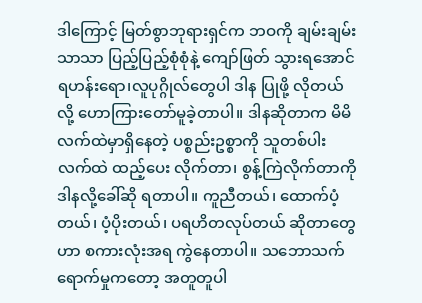ဒါကြောင့် မြတ်စွာဘုရားရှင်က ဘဝကို ချမ်းချမ်းသာသာ ပြည့်ပြည့်စုံစုံနဲ့ ကျော်ဖြတ် သွားရအောင်ရဟန်းရော၊လူပုဂ္ဂိုလ်တွေပါ ဒါန ပြုဖို့ လိုတယ်လို့ ဟောကြားတော်မူခဲ့တာပါ။ ဒါနဆိုတာက မိမိလက်ထဲမှာရှိနေတဲ့ ပစ္စည်းဥစ္စာကို သူတစ်ပါး လက်ထဲ ထည့်ပေး လိုက်တာ၊ စွန့်ကြဲလိုက်တာကို ဒါနလို့ခေါ်ဆို ရတာပါ။ ကူညီတယ်၊ ထောက်ပံ့တယ်၊ ပံ့ပိုးတယ်၊ ပရဟိတလုပ်တယ် ဆိုတာတွေဟာ စကားလုံးအရ ကွဲနေတာပါ။ သဘောသက် ရောက်မှုကတော့ အတူတူပါ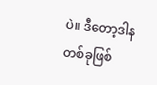ပဲ။ ဒီတော့ဒါနတစ်ခုဖြစ်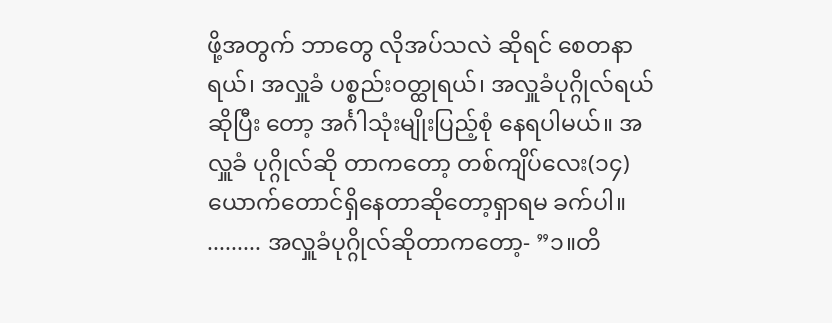ဖို့အတွက် ဘာတွေ လိုအပ်သလဲ ဆိုရင် စေတနာ ရယ်၊ အလှူခံ ပစ္စည်းဝတ္ထုရယ်၊ အလှူခံပုဂ္ဂိုလ်ရယ်ဆိုပြီး တော့ အင်္ဂါသုံးမျိုးပြည့်စုံ နေရပါမယ်။ အလှူခံ ပုဂ္ဂိုလ်ဆို တာကတော့ တစ်ကျိပ်လေး(၁၄) ယောက်တောင်ရှိနေတာဆိုတော့ရှာရမ ခက်ပါ။ ......... အလှူခံပုဂ္ဂိုလ်ဆိုတာကတော့- ”၁။တိ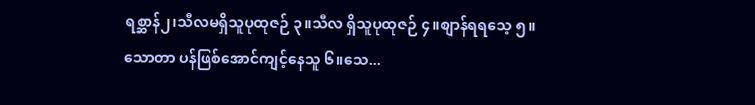ရစ္ဆာန်၂၊သီလမရှိသူပုထုဇဉ် ၃။သီလ ရှိသူပုထုဇဉ် ၄။စျာန်ရရသေ့ ၅။သောတာ ပန်ဖြစ်အောင်ကျင့်နေသူ ၆။သေ...